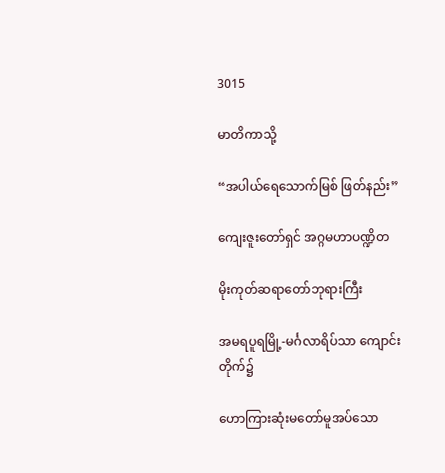3015

မာတိကာသို့

“အပါယ်ရေသောက်မြစ် ဖြတ်နည်း”

ကျေးဇူးတော်ရှင် အဂ္ဂမဟာပဏ္ဍိတ

မိုးကုတ်ဆရာတော်ဘုရားကြီး

အမရပူရမြို့-မင်္ဂလာရိပ်သာ ကျောင်းတိုက်၌

ဟောကြားဆုံးမတော်မူအပ်သော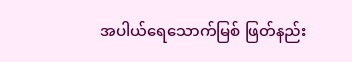အပါယ်ရေသောက်မြစ် ဖြတ်နည်း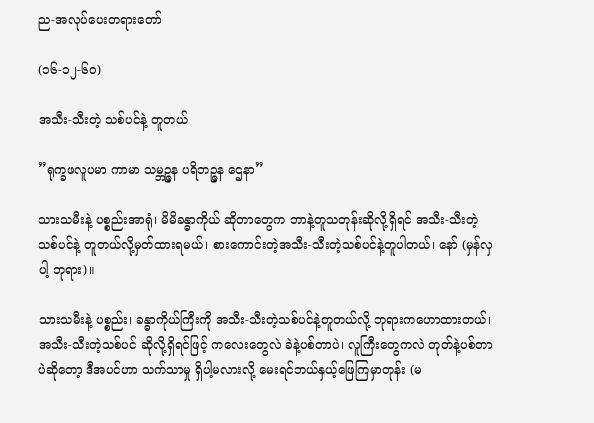ည-အလုပ်ပေးတရားတော်

(၁၆-၁၂-၆၀)

အသီး-သီးတဲ့ သစ်ပင်နဲ့ တူတယ်

”ရုက္ခဖလူပမာ ကာမာ သမ္ဘဉ္ဇန ပရိဘဉ္ဇန ဌေနာ”

သားသမီးနဲ့ ပစ္စည်းအာရုံ၊ မိမိခန္ဓာကိုယ် ဆိုတာတွေက ဘာနဲ့တူသတုန်းဆိုလို့ရှိရင် အသီး-သီးတဲ့ သစ်ပင်နဲ့ တူတယ်လို့မှတ်ထားရမယ်၊ စားကောင်းတဲ့အသီး-သီးတဲ့သစ်ပင်နဲ့တူပါတယ်၊ နော် (မှန်လှပါ့ ဘုရား)။

သားသမီးနဲ့ ပစ္စည်း၊ ခန္ဓာကိုယ်ကြီးကို အသီး-သီးတဲ့သစ်ပင်နဲ့တူတယ်လို့ ဘုရားကဟောထားတယ်၊ အသီး-သီးတဲ့သစ်ပင် ဆိုလို့ရှိရင်ဖြင့် ကလေးတွေလဲ ခဲနဲ့ပစ်တာပဲ၊ လူကြီးတွေကလဲ တုတ်နဲ့ပစ်တာပဲဆိုတော့ ဒီအပင်ဟာ သက်သာမှု ရှိပါ့မလားလို့ မေးရင်ဘယ်နှယ့်ဖြေကြမှာတုန်း (မ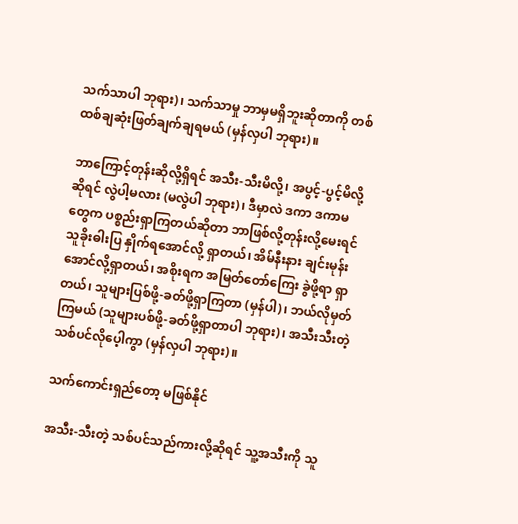သက်သာပါ ဘုရား)၊ သက်သာမှု ဘာမှမရှိဘူးဆိုတာကို တစ်ထစ်ချဆုံးဖြတ်ချက်ချရမယ် (မှန်လှပါ ဘုရား)။

ဘာကြောင့်တုန်းဆိုလို့ရှိရင် အသီး-သီးမိလို့၊ အပွင့်-ပွင့်မိလို့ဆိုရင် လွဲပါ့မလား (မလွဲပါ ဘုရား)၊ ဒီမှာလဲ ဒကာ ဒကာမတွေက ပစ္စည်းရှာကြတယ်ဆိုတာ ဘာဖြစ်လို့တုန်းလို့မေးရင် သူခိုးဓါးပြ နှိုက်ရအောင်လို့ ရှာတယ်၊ အိမ်နီးနား ချင်းမုန်းအောင်လို့ရှာတယ်၊ အစိုးရက အမြတ်တော်ကြေး ခွဲဖို့ရာ ရှာတယ်၊ သူများပြစ်ဖို့-ခတ်ဖို့ရှာကြတာ (မှန်ပါ)၊ ဘယ်လိုမှတ်ကြမယ် (သူများပစ်ဖို့-ခတ်ဖို့ရှာတာပါ ဘုရား)၊ အသီးသီးတဲ့ သစ်ပင်လိုပေ့ါကွာ (မှန်လှပါ ဘုရား)။

သက်ကောင်းရှည်တော့ မဖြစ်နိုင်

အသီး-သီးတဲ့ သစ်ပင်သည်ကားလို့ဆိုရင် သူ့အသီးကို သူ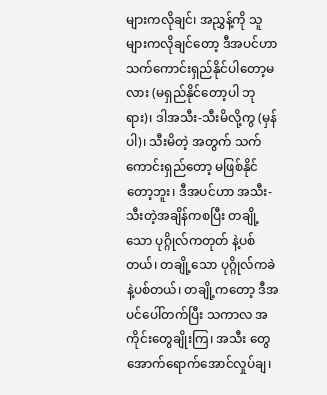များကလိုချင်၊ အညွှန့်ကို သူများကလိုချင်တော့ ဒီအပင်ဟာ သက်ကောင်းရှည်နိုင်ပါတော့မလား (မရှည်နိုင်တော့ပါ ဘုရား)၊ ဒါအသီး-သီးမိလို့ကွ (မှန်ပါ)၊ သီးမိတဲ့ အတွက် သက်ကောင်းရှည်တော့ မဖြစ်နိုင်တော့ဘူး၊ ဒီအပင်ဟာ အသီး-သီးတဲ့အချိန်ကစပြီး တချို့သော ပုဂ္ဂိုလ်ကတုတ် နဲ့ပစ်တယ်၊ တချို့သော ပုဂ္ဂိုလ်ကခဲနဲ့ပစ်တယ်၊ တချို့ကတော့ ဒီအပင်ပေါ်တက်ပြီး သကာလ အကိုင်းတွေချိုးကြ၊ အသီး တွေ အောက်ရောက်အောင်လှုပ်ချ၊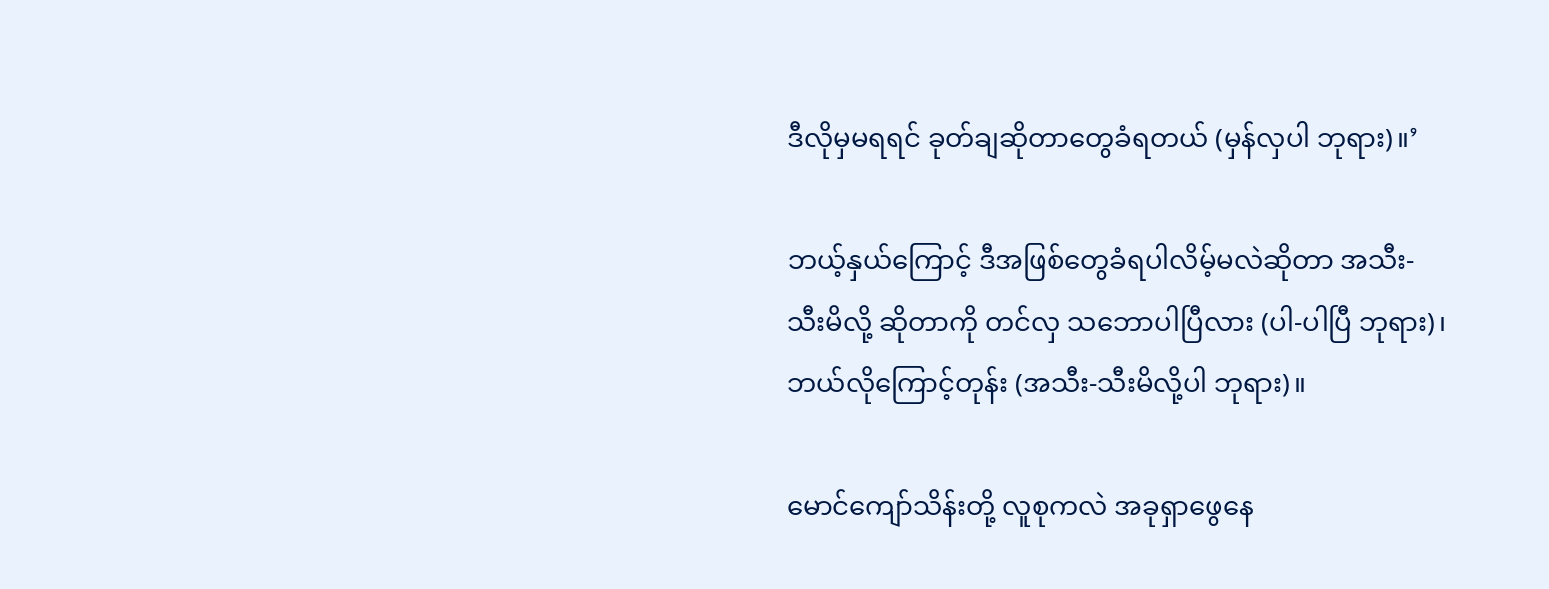ဒီလိုမှမရရင် ခုတ်ချဆိုတာတွေခံရတယ် (မှန်လှပါ ဘုရား)။’

ဘယ့်နှယ်ကြောင့် ဒီအဖြစ်တွေခံရပါလိမ့်မလဲဆိုတာ အသီး-သီးမိလို့ ဆိုတာကို တင်လှ သဘောပါပြီလား (ပါ-ပါပြီ ဘုရား)၊ ဘယ်လိုကြောင့်တုန်း (အသီး-သီးမိလို့ပါ ဘုရား)။

မောင်ကျော်သိန်းတို့ လူစုကလဲ အခုရှာဖွေနေ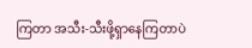ကြတာ အသီး-သီးဖို့ရှာနေကြတာပဲ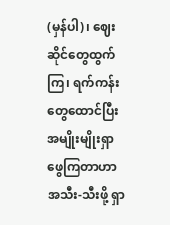(မှန်ပါ)၊ ဈေးဆိုင်တွေထွက်ကြ၊ ရက်ကန်းတွေထောင်ပြီး အမျိုးမျိုးရှာဖွေကြတာဟာ အသီး-သီးဖို့ ရှာ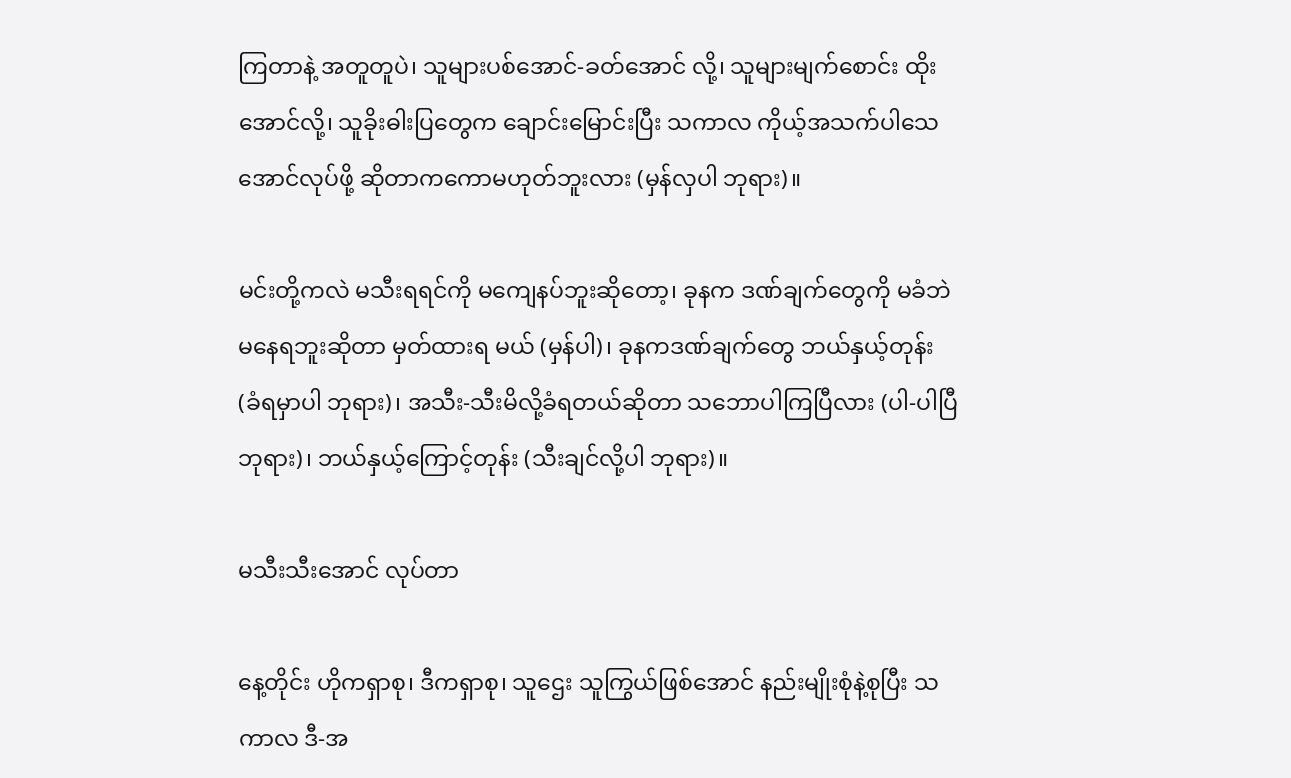ကြတာနဲ့ အတူတူပဲ၊ သူများပစ်အောင်-ခတ်အောင် လို့၊ သူများမျက်စောင်း ထိုးအောင်လို့၊ သူခိုးဓါးပြတွေက ချောင်းမြောင်းပြီး သကာလ ကိုယ့်အသက်ပါသေအောင်လုပ်ဖို့ ဆိုတာကကောမဟုတ်ဘူးလား (မှန်လှပါ ဘုရား)။

မင်းတို့ကလဲ မသီးရရင်ကို မကျေနပ်ဘူးဆိုတော့၊ ခုနက ဒဏ်ချက်တွေကို မခံဘဲမနေရဘူးဆိုတာ မှတ်ထားရ မယ် (မှန်ပါ)၊ ခုနကဒဏ်ချက်တွေ ဘယ်နှယ့်တုန်း (ခံရမှာပါ ဘုရား)၊ အသီး-သီးမိလို့ခံရတယ်ဆိုတာ သဘောပါကြပြီလား (ပါ-ပါပြီ ဘုရား)၊ ဘယ်နှယ့်ကြောင့်တုန်း (သီးချင်လို့ပါ ဘုရား)။

မသီးသီးအောင် လုပ်တာ

နေ့တိုင်း ဟိုကရှာစု၊ ဒီကရှာစု၊ သူဌေး သူကြွယ်ဖြစ်အောင် နည်းမျိုးစုံနဲ့စုပြီး သကာလ ဒီ-အ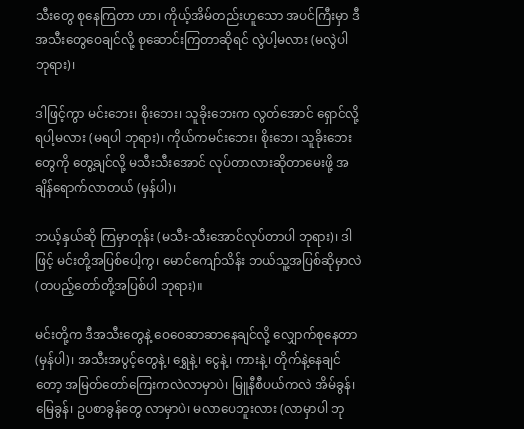သီးတွေ စုနေကြတာ ဟာ၊ ကိုယ့်အိမ်တည်းဟူသော အပင်ကြီးမှာ ဒီအသီးတွေဝေချင်လို့ စုဆောင်းကြတာဆိုရင် လွဲပါ့မလား (မလွဲပါ ဘုရား)၊

ဒါဖြင့်ကွာ မင်းဘေး၊ စိုးဘေး၊ သူခိုးဘေးက လွတ်အောင် ရှောင်လို့ရပါ့မလား (မရပါ ဘုရား)၊ ကိုယ်ကမင်းဘေး၊ စိုးဘေ၊ သူခိုးဘေးတွေကို တွေ့ချင်လို့ မသီးသီးအောင် လုပ်တာလားဆိုတာမေးဖို့ အချိန်ရောက်လာတယ် (မှန်ပါ)၊

ဘယ့်နှယ်ဆို ကြမှာတုန်း (မသီး-သီးအောင်လုပ်တာပါ ဘုရား)၊ ဒါဖြင့် မင်းတို့အပြစ်ပေါ့ကွ၊ မောင်ကျော်သိန်း ဘယ်သူ့အပြစ်ဆိုမှာလဲ (တပည့်တော်တို့အပြစ်ပါ ဘုရား)။

မင်းတို့က ဒီအသီးတွေနဲ့ ဝေဝေဆာဆာနေချင်လို့ လျှောက်စုနေတာ (မှန်ပါ)၊ အသီးအပွင့်တွေနဲ့၊ ရွှေနဲ့၊ ငွေနဲ့၊ ကားနဲ့၊ တိုက်နဲ့နေချင်တော့ အမြတ်တော်ကြေးကလဲလာမှာပဲ၊ မြူနီစီပယ်ကလဲ အိမ်ခွန်၊ မြေခွန်၊ ဥပစာခွန်တွေ လာမှာပဲ၊ မလာပေဘူးလား (လာမှာပါ ဘု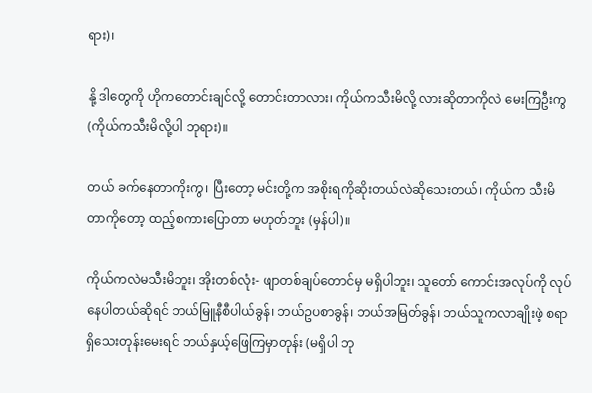ရား)၊

နို့ ဒါတွေကို ဟိုကတောင်းချင်လို့ တောင်းတာလား၊ ကိုယ်ကသီးမိလို့ လားဆိုတာကိုလဲ မေးကြဦးကွ (ကိုယ်ကသီးမိလို့ပါ ဘုရား)။

တယ် ခက်နေတာကိုးကွ၊ ပြီးတော့ မင်းတို့က အစိုးရကိုဆိုးတယ်လဲဆိုသေးတယ်၊ ကိုယ်က သီးမိတာကိုတော့ ထည့်စကားပြောတာ မဟုတ်ဘူး (မှန်ပါ)။

ကိုယ်ကလဲမသီးမိဘူး၊ အိုးတစ်လုံး- ဖျာတစ်ချပ်တောင်မှ မရှိပါဘူး၊ သူတော် ကောင်းအလုပ်ကို လုပ်နေပါတယ်ဆိုရင် ဘယ်မြူနီစီပါယ်ခွန်၊ ဘယ်ဥပစာခွန်၊ ဘယ်အမြတ်ခွန်၊ ဘယ်သူကလာချိုးဖဲ့ စရာရှိသေးတုန်းမေးရင် ဘယ်နှယ့်ဖြေကြမှာတုန်း (မရှိပါ ဘု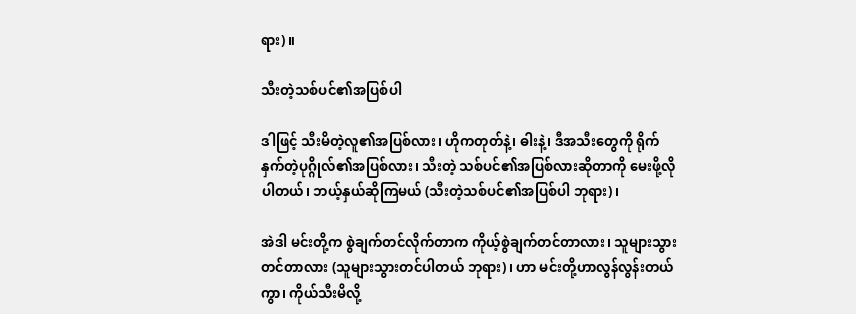ရား)။

သီးတဲ့သစ်ပင်၏အပြစ်ပါ

ဒါဖြင့် သီးမိတဲ့လူ၏အပြစ်လား၊ ဟိုကတုတ်နဲ့၊ ဓါးနဲ့၊ ဒီအသီးတွေကို ရိုက်နှက်တဲ့ပုဂ္ဂိုလ်၏အပြစ်လား၊ သီးတဲ့ သစ်ပင်၏အပြစ်လားဆိုတာကို မေးဖို့လိုပါတယ်၊ ဘယ့်နှယ်ဆိုကြမယ် (သီးတဲ့သစ်ပင်၏အပြစ်ပါ ဘုရား)၊

အဲဒါ မင်းတို့က စွဲချက်တင်လိုက်တာက ကိုယ့်စွဲချက်တင်တာလား၊ သူများသွားတင်တာလား (သူများသွားတင်ပါတယ် ဘုရား)၊ ဟာ မင်းတို့ဟာလွန်လွန်းတယ်ကွာ၊ ကိုယ်သီးမိလို့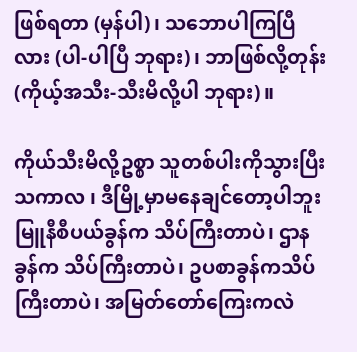ဖြစ်ရတာ (မှန်ပါ)၊ သဘောပါကြပြီလား (ပါ-ပါပြီ ဘုရား)၊ ဘာဖြစ်လို့တုန်း (ကိုယ့်အသီး-သီးမိလို့ပါ ဘုရား)။

ကိုယ်သီးမိလို့ဥစ္စာ သူတစ်ပါးကိုသွားပြီး သကာလ ၊ ဒီမြို့မှာမနေချင်တော့ပါဘူး မြူနီစီပယ်ခွန်က သိပ်ကြီးတာပဲ၊ ဌာနခွန်က သိပ်ကြီးတာပဲ၊ ဥပစာခွန်ကသိပ်ကြီးတာပဲ၊ အမြတ်တော်ကြေးကလဲ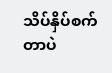သိပ်နှိပ်စက်တာပဲ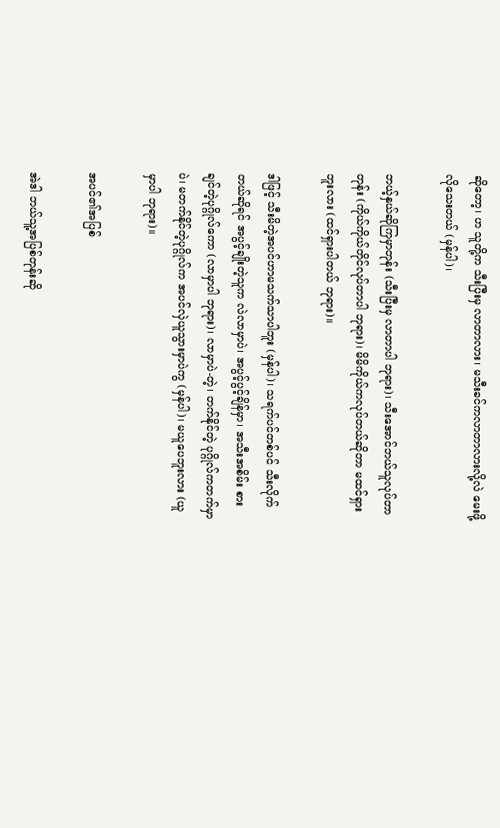ဆိုတော့၊ ဟ သူတို့က သီးပြီးမှ လာတာလား၊ မသီးခင်ကလာတာလားလို့လဲ မေးဖို့လိုသေးတယ် (မှန်ပါ)၊

ဘယ့်နှယ်ဆိုကြမှာတုန်း (သီးပြီးမှ လာတာပါ ဘုရား)၊ သီးအောင်ဘယ်သူလုပ်တာတုန်း (ကိုယ်ကိုယ်တိုင်လုပ်တာပါ ဘုရား)၊ မိမိကိုယ်ကလုပ်တယ်ဆိုတာ မထင်ရှားဘူးလား (ထင်ရှားပါတယ် ဘုရား)။

ဒါဖြင့် သီးမိတဲ့အပင်ဟာမသက်သာပါဘူး (မှန်ပါ)၊ သရက်ပင်တစ်ပင် သီးလိုက်တယ်ဆိုရင် အပွင့်ချိုးတဲ့သူက လဲလာမှာပဲ၊ အပွင့်ပွင့်ချိန်မှာ၊ အသီးအစိမ်း စားချင်တဲ့ပုဂ္ဂိုလ်ကော (လာမှာပါ ဘုရား)၊ လာမှာပဲ-တဲ့၊ တက်နိုင်တဲ့ ပုဂ္ဂိုလ်ကတက်မှာပဲ၊ မတက်နိုင်တဲ့ပုဂ္ဂိုလ်က အပင်လှဲယူသွားမှာပဲကွ (မှန်ပါ)၊ မယူပေဘူးလား (ယူမှာပါ ဘုရား)။

အပင်၏အပြစ်

အဲဒါ ဘယ်သူ့အပြစ်တုန်းဆို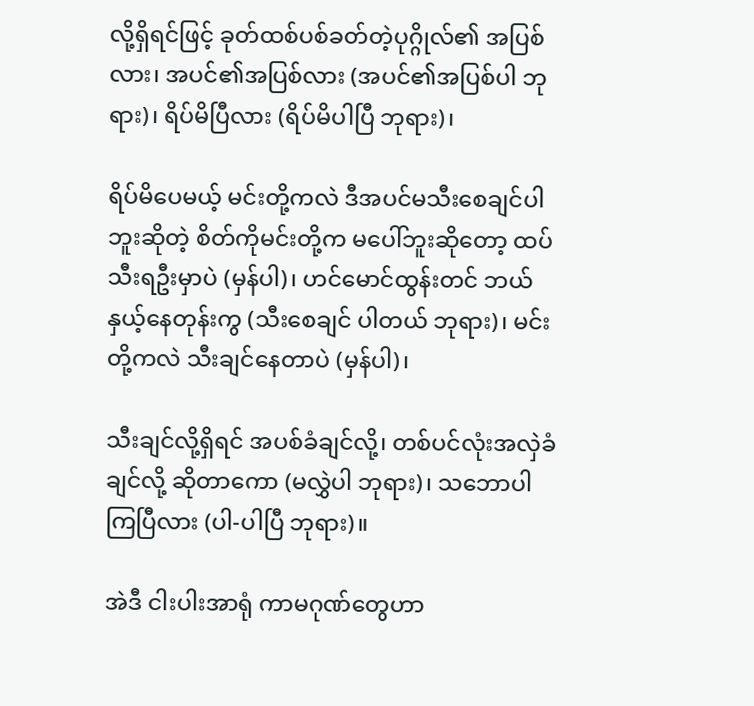လို့ရှိရင်ဖြင့် ခုတ်ထစ်ပစ်ခတ်တဲ့ပုဂ္ဂိုလ်၏ အပြစ်လား၊ အပင်၏အပြစ်လား (အပင်၏အပြစ်ပါ ဘုရား)၊ ရိပ်မိပြီလား (ရိပ်မိပါပြီ ဘုရား)၊

ရိပ်မိပေမယ့် မင်းတို့ကလဲ ဒီအပင်မသီးစေချင်ပါဘူးဆိုတဲ့ စိတ်ကိုမင်းတို့က မပေါ်ဘူးဆိုတော့ ထပ်သီးရဦးမှာပဲ (မှန်ပါ)၊ ဟင်မောင်ထွန်းတင် ဘယ်နှယ့်နေတုန်းကွ (သီးစေချင် ပါတယ် ဘုရား)၊ မင်းတို့ကလဲ သီးချင်နေတာပဲ (မှန်ပါ)၊

သီးချင်လို့ရှိရင် အပစ်ခံချင်လို့၊ တစ်ပင်လုံးအလှဲခံချင်လို့ ဆိုတာကော (မလွှဲပါ ဘုရား)၊ သဘောပါကြပြီလား (ပါ-ပါပြီ ဘုရား)။

အဲဒီ ငါးပါးအာရုံ ကာမဂုဏ်တွေဟာ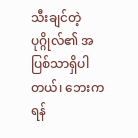သီးချင်တဲ့ပုဂ္ဂိုလ်၏ အပြစ်သာရှိပါတယ်၊ ဘေးကရန်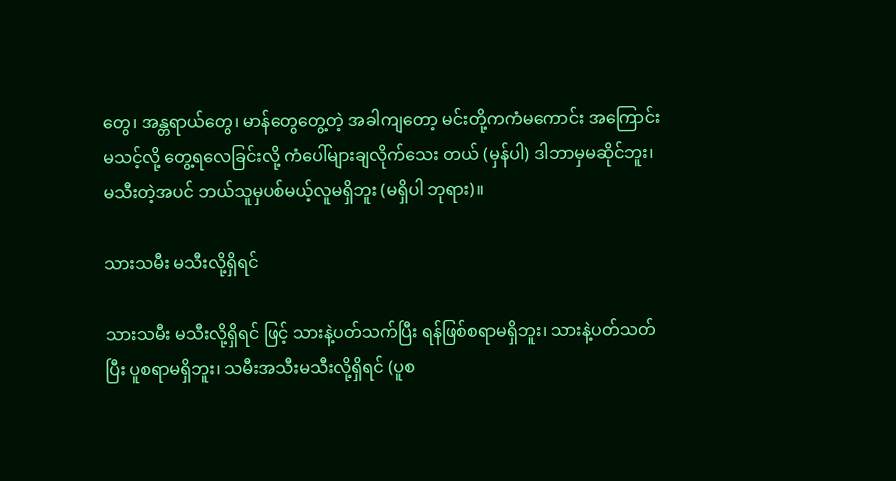တွေ၊ အန္တရာယ်တွေ၊ မာန်တွေတွေ့တဲ့ အခါကျတော့ မင်းတို့ကကံမကောင်း အကြောင်းမသင့်လို့ တွေ့ရလေခြင်းလို့ ကံပေါ်များချလိုက်သေး တယ် (မှန်ပါ) ဒါဘာမှမဆိုင်ဘူး၊ မသီးတဲ့အပင် ဘယ်သူမှပစ်မယ့်လူမရှိဘူး (မရှိပါ ဘုရား)။

သားသမီး မသီးလို့ရှိရင်

သားသမီး မသီးလို့ရှိရင် ဖြင့် သားနဲ့ပတ်သက်ပြီး ရန်ဖြစ်စရာမရှိဘူး၊ သားနဲ့ပတ်သတ်ပြီး ပူစရာမရှိဘူး၊ သမီးအသီးမသီးလို့ရှိရင် (ပူစ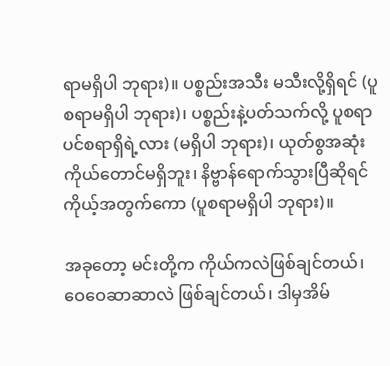ရာမရှိပါ ဘုရား)။ ပစ္စည်းအသီး မသီးလို့ရှိရင် (ပူစရာမရှိပါ ဘုရား)၊ ပစ္စည်းနဲ့ပတ်သက်လို့ ပူစရာပင်စရာရှိရဲ့လား (မရှိပါ ဘုရား)၊ ယုတ်စွအဆုံး ကိုယ်တောင်မရှိဘူး၊ နိဗ္ဗာန်ရောက်သွားပြီဆိုရင် ကိုယ့်အတွက်ကော (ပူစရာမရှိပါ ဘုရား)။

အခုတော့ မင်းတို့က ကိုယ်ကလဲဖြစ်ချင်တယ်၊ ဝေဝေဆာဆာလဲ ဖြစ်ချင်တယ်၊ ဒါမှအိမ်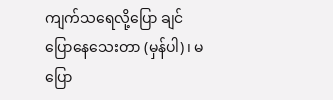ကျက်သရေလို့ပြော ချင်ပြောနေသေးတာ (မှန်ပါ)၊ မပြော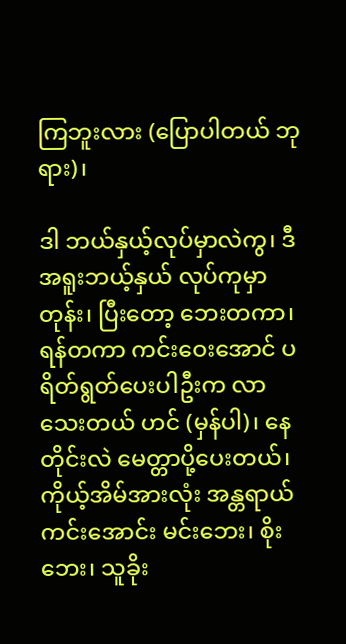ကြဘူးလား (ပြောပါတယ် ဘုရား)၊

ဒါ ဘယ်နှယ့်လုပ်မှာလဲကွ၊ ဒီအရူးဘယ့်နှယ် လုပ်ကုမှာတုန်း၊ ပြီးတော့ ဘေးတကာ၊ ရန်တကာ ကင်းဝေးအောင် ပရိတ်ရွတ်ပေးပါဦးက လာသေးတယ် ဟင် (မှန်ပါ)၊ နေတိုင်းလဲ မေတ္တာပို့ပေးတယ်၊ ကိုယ့်အိမ်အားလုံး အန္တရာယ်ကင်းအောင်း မင်းဘေး၊ စိုးဘေး၊ သူခိုး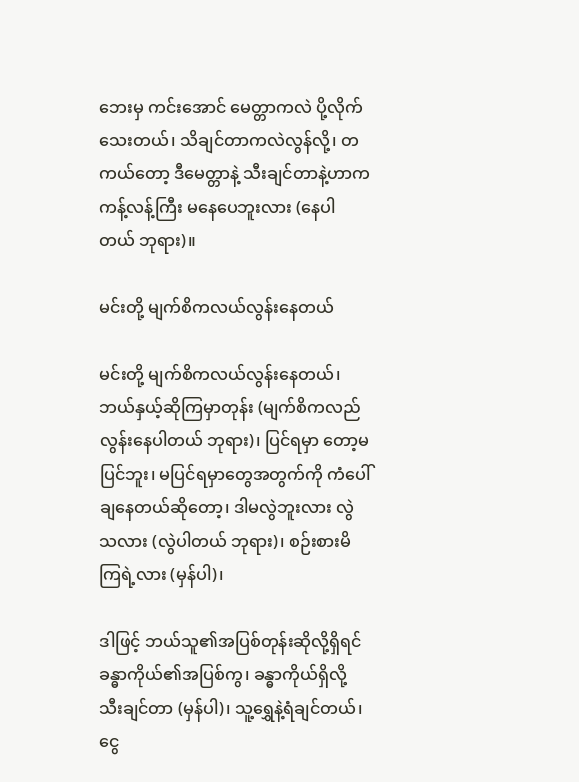ဘေးမှ ကင်းအောင် မေတ္တာကလဲ ပို့လိုက်သေးတယ်၊ သိချင်တာကလဲလွန်လို့၊ တကယ်တော့ ဒီမေတ္တာနဲ့ သီးချင်တာနဲ့ဟာက ကန့်လန့်ကြီး မနေပေဘူးလား (နေပါတယ် ဘုရား)။

မင်းတို့ မျက်စိကလယ်လွန်းနေတယ်

မင်းတို့ မျက်စိကလယ်လွန်းနေတယ်၊ ဘယ်နှယ့်ဆိုကြမှာတုန်း (မျက်စိကလည်လွန်းနေပါတယ် ဘုရား)၊ ပြင်ရမှာ တော့မပြင်ဘူး၊ မပြင်ရမှာတွေအတွက်ကို ကံပေါ်ချနေတယ်ဆိုတော့၊ ဒါမလွဲဘူးလား လွဲသလား (လွဲပါတယ် ဘုရား)၊ စဉ်းစားမိကြရဲ့လား (မှန်ပါ)၊

ဒါဖြင့် ဘယ်သူ၏အပြစ်တုန်းဆိုလို့ရှိရင် ခန္ဓာကိုယ်၏အပြစ်ကွ၊ ခန္ဓာကိုယ်ရှိလို့ သီးချင်တာ (မှန်ပါ)၊ သူ့ရွှေနဲ့ရံချင်တယ်၊ ငွေ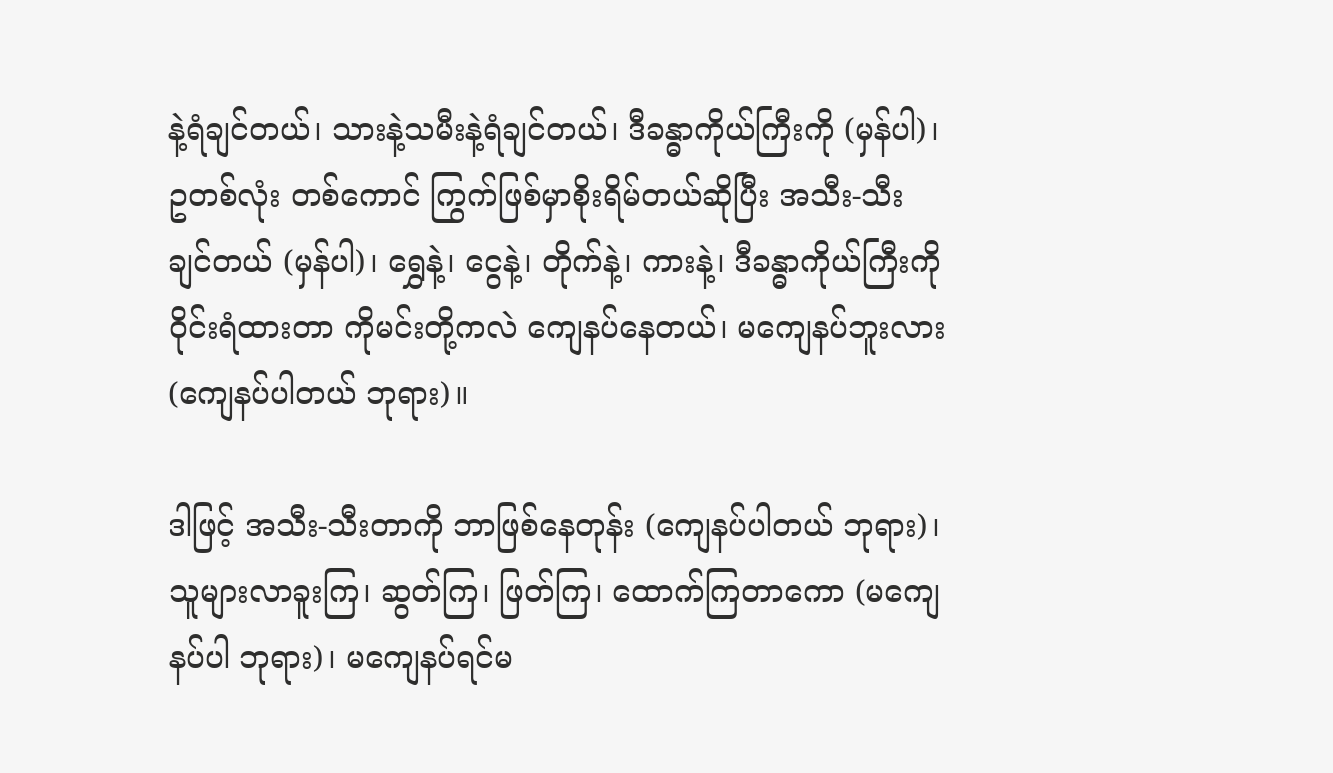နဲ့ရံချင်တယ်၊ သားနဲ့သမီးနဲ့ရံချင်တယ်၊ ဒီခန္ဓာကိုယ်ကြီးကို (မှန်ပါ)၊ ဥတစ်လုံး တစ်ကောင် ကြွက်ဖြစ်မှာစိုးရိမ်တယ်ဆိုပြီး အသီး-သီးချင်တယ် (မှန်ပါ)၊ ရွှေနဲ့၊ ငွေနဲ့၊ တိုက်နဲ့၊ ကားနဲ့၊ ဒီခန္ဓာကိုယ်ကြီးကို ဝိုင်းရံထားတာ ကိုမင်းတို့ကလဲ ကျေနပ်နေတယ်၊ မကျေနပ်ဘူးလား (ကျေနပ်ပါတယ် ဘုရား)။

ဒါဖြင့် အသီး-သီးတာကို ဘာဖြစ်နေတုန်း (ကျေနပ်ပါတယ် ဘုရား)၊ သူများလာခူးကြ၊ ဆွတ်ကြ၊ ဖြတ်ကြ၊ ထောက်ကြတာကော (မကျေနပ်ပါ ဘုရား)၊ မကျေနပ်ရင်မ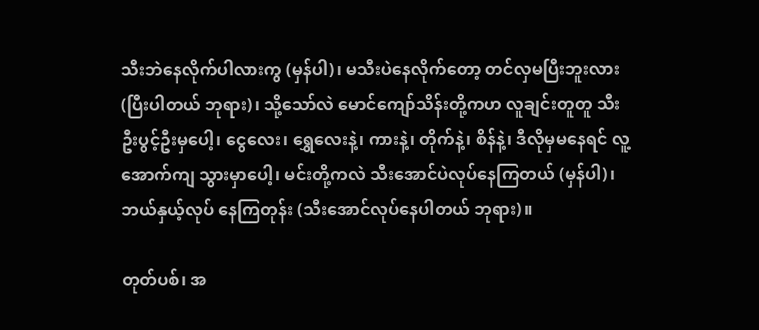သီးဘဲနေလိုက်ပါလားကွ (မှန်ပါ)၊ မသီးပဲနေလိုက်တော့ တင်လှမပြီးဘူးလား (ပြီးပါတယ် ဘုရား)၊ သို့သော်လဲ မောင်ကျော်သိန်းတို့ကဟ လူချင်းတူတူ သီးဦးပွင့်ဦးမှပေါ့၊ ငွေလေး၊ ရွှေလေးနဲ့၊ ကားနဲ့၊ တိုက်နဲ့၊ စိန်နဲ့၊ ဒီလိုမှမနေရင် လူ့အောက်ကျ သွားမှာပေါ့၊ မင်းတို့ကလဲ သီးအောင်ပဲလုပ်နေကြတယ် (မှန်ပါ)၊ ဘယ်နှယ့်လုပ် နေကြတုန်း (သီးအောင်လုပ်နေပါတယ် ဘုရား)။

တုတ်ပစ်၊ အ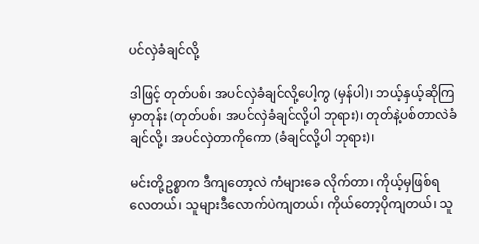ပင်လှဲခံချင်လို့

ဒါဖြင့် တုတ်ပစ်၊ အပင်လှဲခံချင်လို့ပေါ့ကွ (မှန်ပါ)၊ ဘယ့်နှယ့်ဆိုကြမှာတုန်း (တုတ်ပစ်၊ အပင်လှဲခံချင်လို့ပါ ဘုရား)၊ တုတ်နဲ့ပစ်တာလဲခံချင်လို့၊ အပင်လှဲတာကိုကော (ခံချင်လို့ပါ ဘုရား)၊

မင်းတို့ဥစ္စာက ဒီကျတော့လဲ ကံများခေ လိုက်တာ၊ ကိုယ့်မှဖြစ်ရလေတယ်၊ သူများဒီလောက်ပဲကျတယ်၊ ကိုယ်တော့ပိုကျတယ်၊ သူ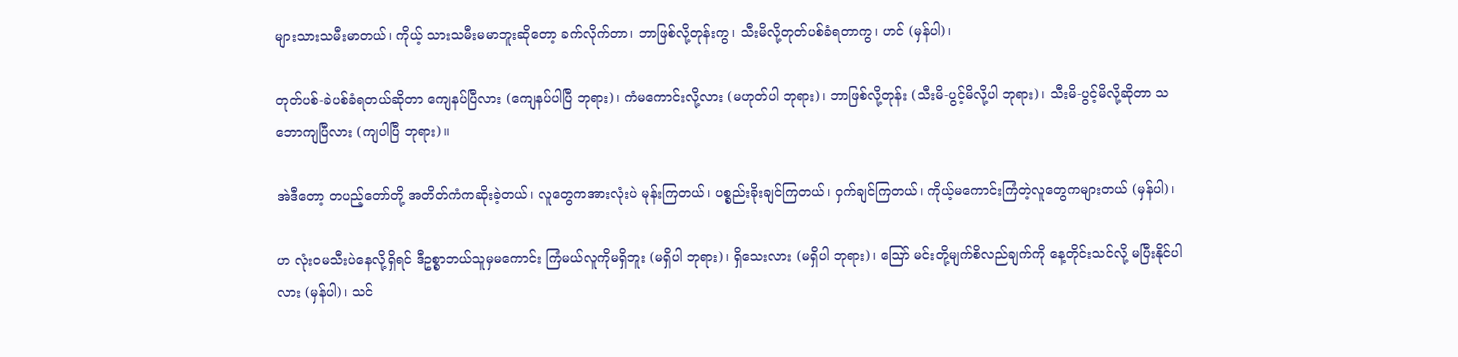များသားသမီးမာတယ်၊ ကိုယ့် သားသမီးမမာဘူးဆိုတော့ ခက်လိုက်တာ၊ ဘာဖြစ်လို့တုန်းကွ၊ သီးမိလို့တုတ်ပစ်ခံရတာကွ၊ ဟင် (မှန်ပါ)၊

တုတ်ပစ်-ခဲပစ်ခံရတယ်ဆိုတာ ကျေနပ်ပြီလား (ကျေနပ်ပါပြီ ဘုရား)၊ ကံမကောင်းလို့လား (မဟုတ်ပါ ဘုရား)၊ ဘာဖြစ်လို့တုန်း (သီးမိ-ပွင့်မိလို့ပါ ဘုရား)၊ သီးမိ-ပွင့်မိလို့ဆိုတာ သဘောကျပြီလား (ကျပါပြီ ဘုရား)။

အဲဒီတော့ တပည့်တော်တို့ အတိတ်ကံကဆိုးခဲ့တယ်၊ လူတွေကအားလုံးပဲ မုန်းကြတယ်၊ ပစ္စည်းခိုးချင်ကြတယ်၊ ဝှက်ချင်ကြတယ်၊ ကိုယ့်မကောင်းကြံတဲ့လူတွေကများတယ် (မှန်ပါ)၊

ဟ လုံးဝမသီးပဲနေလို့ရှိရင် ဒီဥစ္စာဘယ်သူမှမကောင်း ကြံမယ်လူကိုမရှိဘူး (မရှိပါ ဘုရား)၊ ရှိသေးလား (မရှိပါ ဘုရား)၊ ဪ မင်းတို့မျက်စိလည်ချက်ကို နေ့တိုင်းသင်လို့ မပြီးနိုင်ပါလား (မှန်ပါ)၊ သင်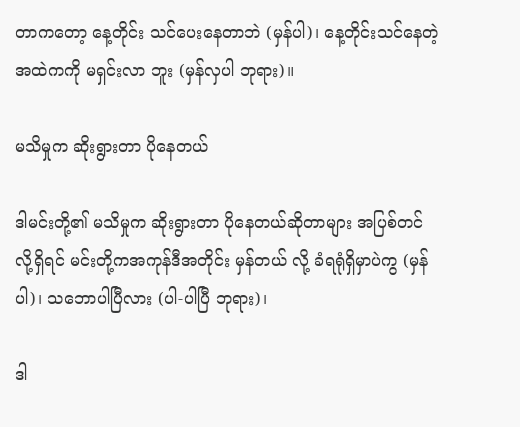တာကတော့ နေ့တိုင်း သင်ပေးနေတာဘဲ (မှန်ပါ)၊ နေ့တိုင်းသင်နေတဲ့အထဲကကို မရှင်းလာ ဘူး (မှန်လှပါ ဘုရား)။

မသိမှုက ဆိုးရွားတာ ပိုနေတယ်

ဒါမင်းတို့၏ မသိမှုက ဆိုးရွားတာ ပိုနေတယ်ဆိုတာများ အပြစ်တင်လို့ရှိရင် မင်းတို့ကအကုန်ဒီအတိုင်း မှန်တယ် လို့ ခံရရုံရှိမှာပဲကွ (မှန်ပါ)၊ သဘောပါပြီလား (ပါ-ပါပြီ ဘုရား)၊

ဒါ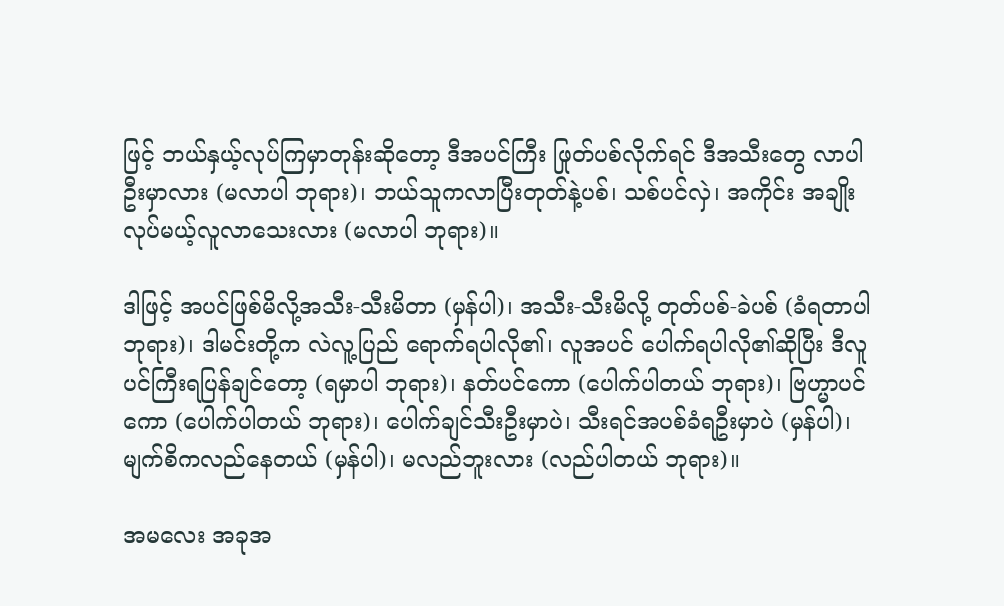ဖြင့် ဘယ်နှယ့်လုပ်ကြမှာတုန်းဆိုတော့ ဒီအပင်ကြီး ဖြုတ်ပစ်လိုက်ရင် ဒီအသီးတွေ လာပါဦးမှာလား (မလာပါ ဘုရား)၊ ဘယ်သူကလာပြီးတုတ်နဲ့ပစ်၊ သစ်ပင်လှဲ၊ အကိုင်း အချိုးလုပ်မယ့်လူလာသေးလား (မလာပါ ဘုရား)။

ဒါဖြင့် အပင်ဖြစ်မိလို့အသီး-သီးမိတာ (မှန်ပါ)၊ အသီး-သီးမိလို့ တုတ်ပစ်-ခဲပစ် (ခံရတာပါ ဘုရား)၊ ဒါမင်းတို့က လဲလူ့ပြည် ရောက်ရပါလို၏၊ လူအပင် ပေါက်ရပါလို၏ဆိုပြီး ဒီလူပင်ကြီးရပြန်ချင်တော့ (ရမှာပါ ဘုရား)၊ နတ်ပင်ကော (ပေါက်ပါတယ် ဘုရား)၊ ဗြဟ္မာပင်ကော (ပေါက်ပါတယ် ဘုရား)၊ ပေါက်ချင်သီးဦးမှာပဲ၊ သီးရင်အပစ်ခံရဦးမှာပဲ (မှန်ပါ)၊ မျက်စိကလည်နေတယ် (မှန်ပါ)၊ မလည်ဘူးလား (လည်ပါတယ် ဘုရား)။

အမလေး အခုအ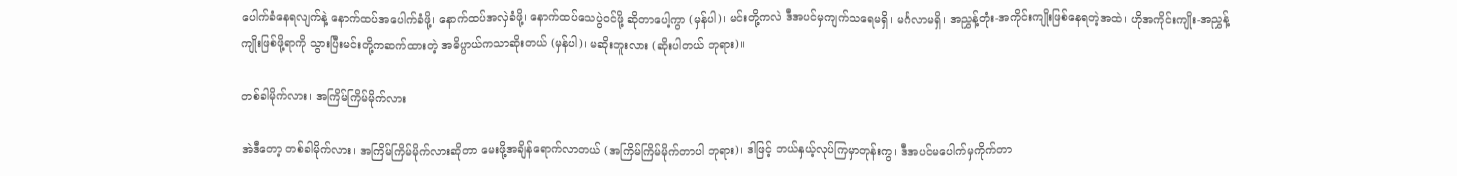ပေါက်ခံနေရလျက်နဲ့ နောက်ထပ်အပေါက်ခံဖို့၊ နောက်ထပ်အလှဲခံဖို့၊ နောက်ထပ်သေပွဲဝင်ဖို့ ဆိုတာပေါ့ကွာ (မှန်ပါ)၊ မင်းတို့ကလဲ ဒီအပင်မှကျက်သရေမရှိ၊ မင်္ဂလာမရှိ၊ အညွှန့်တုံး-အကိုင်းကျိုးဖြစ်နေရတဲ့အထဲ၊ ဟိုအကိုင်းကျိုး-အညွှန့်ကျိုးဖြစ်ဖို့ရာကို သွားပြီးမင်းတို့ကဆက်ထားတဲ့ အဓိပ္ပာယ်ကသာဆိုးတယ် (မှန်ပါ)၊ မဆိုးဘူးလား (ဆိုးပါတယ် ဘုရား)။

တစ်ခါမိုက်လား၊ အကြိမ်ကြိမ်မိုက်လား

အဲဒီတော့ တစ်ခါမိုက်လား၊ အကြိမ်ကြိမ်မိုက်လားဆိုတာ မေးဖို့အချိန်ရောက်လာတယ် (အကြိမ်ကြိမ်မိုက်တာပါ ဘုရား)၊ ဒါဖြင့် ဘယ်နှယ့်လုပ်ကြမှာတုန်းကွ၊ ဒီအပင်မပေါက်မှကိုက်တာ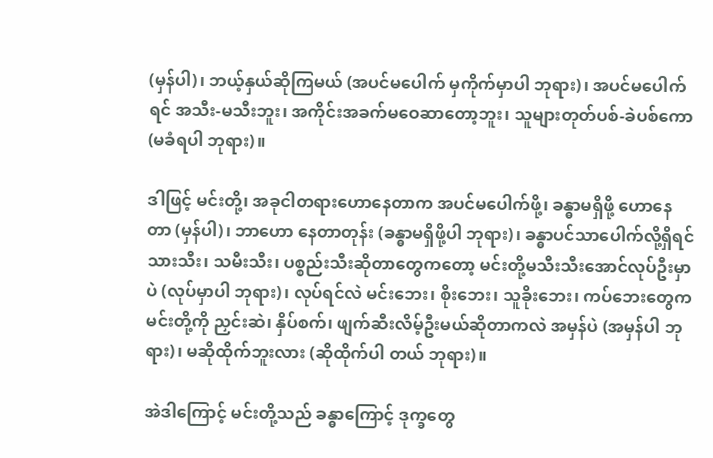(မှန်ပါ)၊ ဘယ့်နှယ်ဆိုကြမယ် (အပင်မပေါက် မှကိုက်မှာပါ ဘုရား)၊ အပင်မပေါက်ရင် အသီး-မသီးဘူး၊ အကိုင်းအခက်မဝေဆာတော့ဘူး၊ သူများတုတ်ပစ်-ခဲပစ်ကော (မခံရပါ ဘုရား)။

ဒါဖြင့် မင်းတို့၊ အခုငါတရားဟောနေတာက အပင်မပေါက်ဖို့၊ ခန္ဓာမရှိဖို့ ဟောနေတာ (မှန်ပါ)၊ ဘာဟော နေတာတုန်း (ခန္ဓာမရှိဖို့ပါ ဘုရား)၊ ခန္ဓာပင်သာပေါက်လို့ရှိရင် သားသီး၊ သမီးသီး၊ ပစ္စည်းသီးဆိုတာတွေကတော့ မင်းတို့မသီးသီးအောင်လုပ်ဦးမှာပဲ (လုပ်မှာပါ ဘုရား)၊ လုပ်ရင်လဲ မင်းဘေး၊ စိုးဘေး၊ သူခိုးဘေး၊ ကပ်ဘေးတွေက မင်းတို့ကို ညှင်းဆဲ၊ နှိပ်စက်၊ ဖျက်ဆီးလိမ့်ဦးမယ်ဆိုတာကလဲ အမှန်ပဲ (အမှန်ပါ ဘုရား)၊ မဆိုထိုက်ဘူးလား (ဆိုထိုက်ပါ တယ် ဘုရား)။

အဲဒါကြောင့် မင်းတို့သည် ခန္ဓာကြောင့် ဒုက္ခတွေ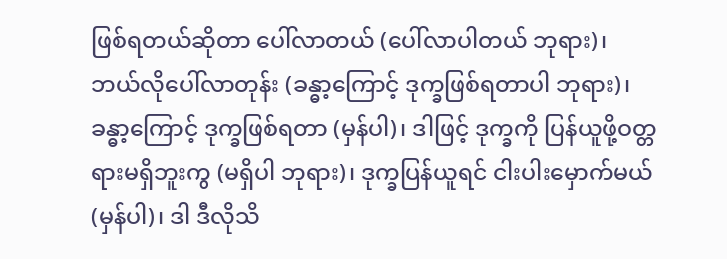ဖြစ်ရတယ်ဆိုတာ ပေါ်လာတယ် (ပေါ်လာပါတယ် ဘုရား)၊ ဘယ်လိုပေါ်လာတုန်း (ခန္ဓာ့ကြောင့် ဒုက္ခဖြစ်ရတာပါ ဘုရား)၊ ခန္ဓာ့ကြောင့် ဒုက္ခဖြစ်ရတာ (မှန်ပါ)၊ ဒါဖြင့် ဒုက္ခကို ပြန်ယူဖို့ဝတ္တရားမရှိဘူးကွ (မရှိပါ ဘုရား)၊ ဒုက္ခပြန်ယူရင် ငါးပါးမှောက်မယ် (မှန်ပါ)၊ ဒါ ဒီလိုသိ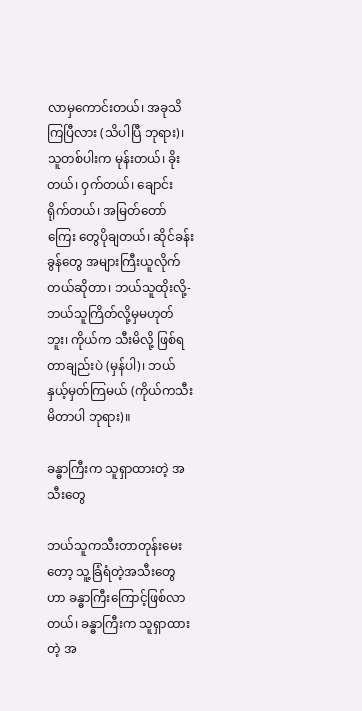လာမှကောင်းတယ်၊ အခုသိကြပြီလား (သိပါပြီ ဘုရား)၊ သူတစ်ပါးက မုန်းတယ်၊ ခိုးတယ်၊ ဝှက်တယ်၊ ချောင်းရိုက်တယ်၊ အမြတ်တော်ကြေး တွေပိုချတယ်၊ ဆိုင်ခန်းခွန်တွေ အများကြီးယူလိုက်တယ်ဆိုတာ၊ ဘယ်သူထိုးလို့-ဘယ်သူကြိတ်လို့မှမဟုတ်ဘူး၊ ကိုယ်က သီးမိလို့ ဖြစ်ရတာချည်းပဲ (မှန်ပါ)၊ ဘယ်နှယ့်မှတ်ကြမယ် (ကိုယ်ကသီးမိတာပါ ဘုရား)။

ခန္ဓာကြီးက သူရှာထားတဲ့ အသီးတွေ

ဘယ်သူကသီးတာတုန်းမေးတော့ သူ့ခြံရံတဲ့အသီးတွေဟာ ခန္ဓာကြီးကြောင့်ဖြစ်လာတယ်၊ ခန္ဓာကြီးက သူရှာထားတဲ့ အ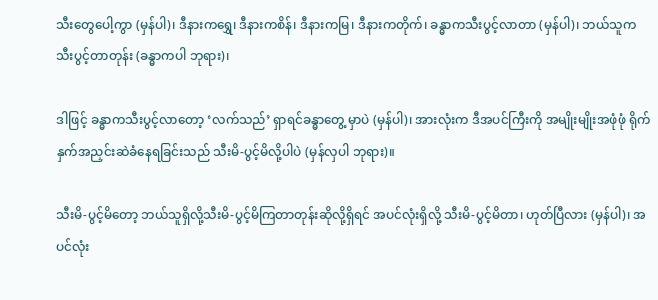သီးတွေပေါ့ကွာ (မှန်ပါ)၊ ဒီနားကရွှေ၊ ဒီနားကစိန်၊ ဒီနားကမြ၊ ဒီနားကတိုက်၊ ခန္ဓာကသီးပွင့်လာတာ (မှန်ပါ)၊ ဘယ်သူကသီးပွင့်တာတုန်း (ခန္ဓာကပါ ဘုရား)၊

ဒါဖြင့် ခန္ဓာကသီးပွင့်လာတော့ ‘လက်သည်’ ရှာရင်ခန္ဓာတွေ့ မှာပဲ (မှန်ပါ)၊ အားလုံးက ဒီအပင်ကြီးကို အမျိုးမျိုးအဖုံဖုံ ရိုက်နှက်အညှင်းဆဲခံနေရခြင်းသည် သီးမိ-ပွင့်မိလို့ပါပဲ (မှန်လှပါ ဘုရား)။

သီးမိ-ပွင့်မိတော့ ဘယ်သူရှိလို့သီးမိ-ပွင့်မိကြတာတုန်းဆိုလို့ရှိရင် အပင်လုံးရှိလို့ သီးမိ-ပွင့်မိတာ၊ ဟုတ်ပြီလား (မှန်ပါ)၊ အပင်လုံး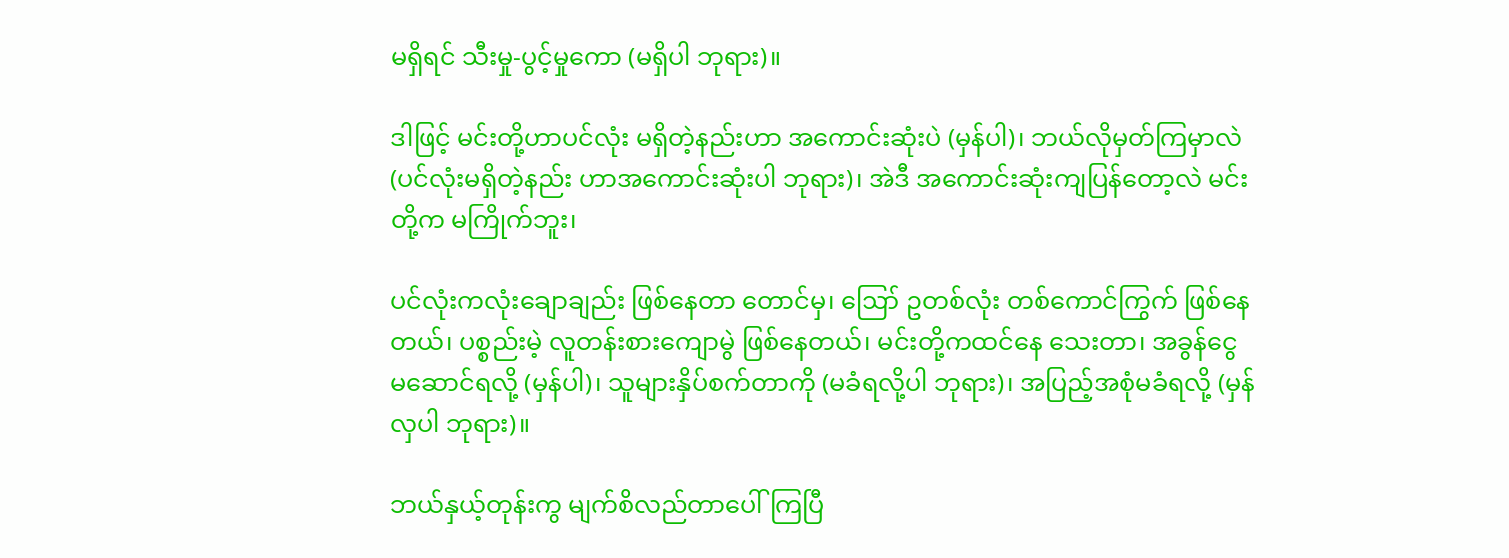မရှိရင် သီးမှု-ပွင့်မှုကော (မရှိပါ ဘုရား)။

ဒါဖြင့် မင်းတို့ဟာပင်လုံး မရှိတဲ့နည်းဟာ အကောင်းဆုံးပဲ (မှန်ပါ)၊ ဘယ်လိုမှတ်ကြမှာလဲ (ပင်လုံးမရှိတဲ့နည်း ဟာအကောင်းဆုံးပါ ဘုရား)၊ အဲဒီ အကောင်းဆုံးကျပြန်တော့လဲ မင်းတို့က မကြိုက်ဘူး၊

ပင်လုံးကလုံးချောချည်း ဖြစ်နေတာ တောင်မှ၊ ဪ ဥတစ်လုံး တစ်ကောင်ကြွက် ဖြစ်နေတယ်၊ ပစ္စည်းမဲ့ လူတန်းစားကျောမွဲ ဖြစ်နေတယ်၊ မင်းတို့ကထင်နေ သေးတာ၊ အခွန်ငွေ မဆောင်ရလို့ (မှန်ပါ)၊ သူများနှိပ်စက်တာကို (မခံရလို့ပါ ဘုရား)၊ အပြည့်အစုံမခံရလို့ (မှန်လှပါ ဘုရား)။

ဘယ်နှယ့်တုန်းကွ မျက်စိလည်တာပေါ်ကြပြီ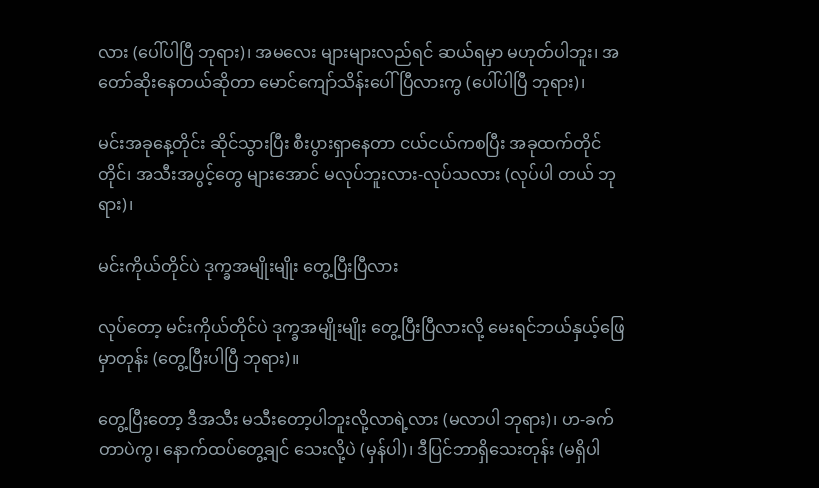လား (ပေါ်ပါပြီ ဘုရား)၊ အမလေး များများလည်ရင် ဆယ်ရမှာ မဟုတ်ပါဘူး၊ အတော်ဆိုးနေတယ်ဆိုတာ မောင်ကျော်သိန်းပေါ်ပြီလားကွ (ပေါ်ပါပြီ ဘုရား)၊

မင်းအခုနေ့တိုင်း ဆိုင်သွားပြီး စီးပွားရှာနေတာ ငယ်ငယ်ကစပြီး အခုထက်တိုင်တိုင်၊ အသီးအပွင့်တွေ များအောင် မလုပ်ဘူးလား-လုပ်သလား (လုပ်ပါ တယ် ဘုရား)၊

မင်းကိုယ်တိုင်ပဲ ဒုက္ခအမျိုးမျိုး တွေ့ပြီးပြီလား

လုပ်တော့ မင်းကိုယ်တိုင်ပဲ ဒုက္ခအမျိုးမျိုး တွေ့ပြီးပြီလားလို့ မေးရင်ဘယ်နှယ့်ဖြေမှာတုန်း (တွေ့ပြီးပါပြီ ဘုရား)။

တွေ့ပြီးတော့ ဒီအသီး မသီးတော့ပါဘူးလို့လာရဲ့လား (မလာပါ ဘုရား)၊ ဟ-ခက်တာပဲကွ၊ နောက်ထပ်တွေ့ချင် သေးလို့ပဲ (မှန်ပါ)၊ ဒီပြင်ဘာရှိသေးတုန်း (မရှိပါ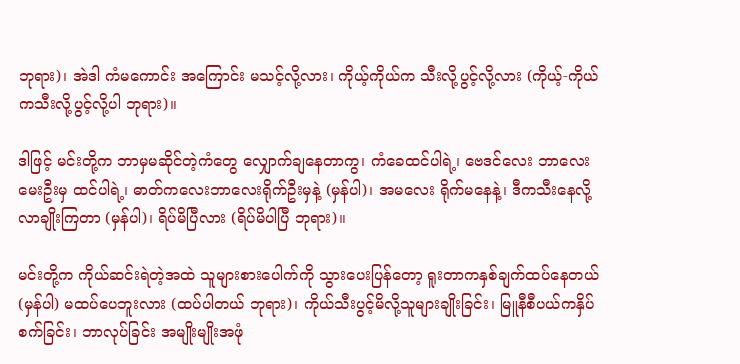ဘုရား)၊ အဲဒါ ကံမကောင်း အကြောင်း မသင့်လို့လား၊ ကိုယ့်ကိုယ်က သီးလို့ပွင့်လို့လား (ကိုယ့်-ကိုယ်ကသီးလို့ပွင့်လို့ပါ ဘုရား)။

ဒါဖြင့် မင်းတို့က ဘာမှမဆိုင်တဲ့ကံတွေ လျှောက်ချနေတာကွ၊ ကံခေထင်ပါရဲ့၊ ဗေဒင်လေး ဘာလေး မေးဦးမှ ထင်ပါရဲ့၊ ဓာတ်ကလေးဘာလေးရိုက်ဦးမှနဲ့ (မှန်ပါ)၊ အမလေး ရိုက်မနေနဲ့၊ ဒီကသီးနေလို့ လာချိုးကြတာ (မှန်ပါ)၊ ရိပ်မိပြီလား (ရိပ်မိပါပြီ ဘုရား)။

မင်းတို့က ကိုယ်ဆင်းရဲတဲ့အထဲ သူများစားပေါက်ကို သွားပေးပြန်တော့ ရူးတာကနှစ်ချက်ထပ်နေတယ် (မှန်ပါ) မထပ်ပေဘူးလား (ထပ်ပါတယ် ဘုရား)၊ ကိုယ်သီးပွင့်မိလို့သူများချိုးခြင်း၊ မြူနီစီပယ်ကနှိပ်စက်ခြင်း၊ ဘာလုပ်ခြင်း အမျိုးမျိုးအဖုံ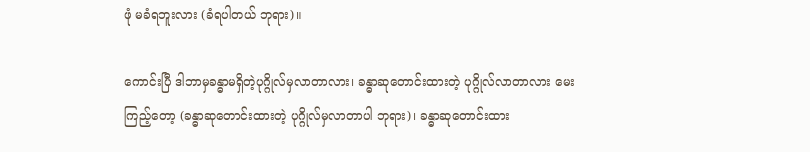ဖုံ မခံရဘူးလား (ခံရပါတယ် ဘုရား)။

ကောင်းပြီ ဒါဘာမှခန္ဓာမရှိတဲ့ပုဂ္ဂိုလ်မှလာတာလား၊ ခန္ဓာဆုတောင်းထားတဲ့ ပုဂ္ဂိုလ်လာတာလား မေးကြည့်တော့ (ခန္ဓာဆုတောင်းထားတဲ့ ပုဂ္ဂိုလ်မှလာတာပါ ဘုရား)၊ ခန္ဓာဆုတောင်းထား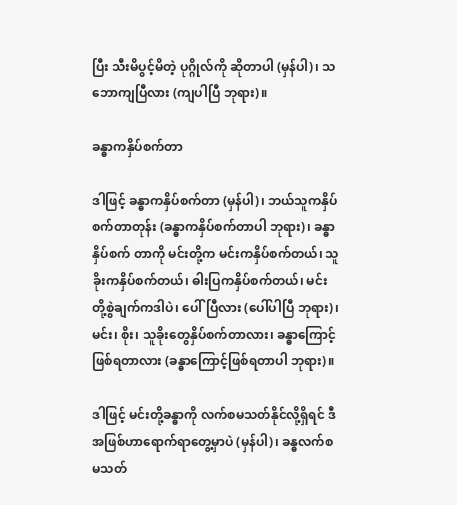ပြီး သီးမိပွင့်မိတဲ့ ပုဂ္ဂိုလ်ကို ဆိုတာပါ (မှန်ပါ)၊ သဘောကျပြီလား (ကျပါပြီ ဘုရား)။

ခန္ဓာကနှိပ်စက်တာ

ဒါဖြင့် ခန္ဓာကနှိပ်စက်တာ (မှန်ပါ)၊ ဘယ်သူကနှိပ်စက်တာတုန်း (ခန္ဓာကနှိပ်စက်တာပါ ဘုရား)၊ ခန္ဓာနှိပ်စက် တာကို မင်းတို့က မင်းကနှိပ်စက်တယ်၊ သူခိုးကနှိပ်စက်တယ်၊ ဓါးပြကနှိပ်စက်တယ်၊ မင်းတို့စွဲချက်ကဒါပဲ၊ ပေါ်ပြီလား (ပေါ်ပါပြီ ဘုရား)၊ မင်း၊ စိုး၊ သူခိုးတွေနှိပ်စက်တာလား၊ ခန္ဓာကြောင့် ဖြစ်ရတာလား (ခန္ဓာကြောင့်ဖြစ်ရတာပါ ဘုရား)။

ဒါဖြင့် မင်းတို့ခန္ဓာကို လက်စမသတ်နိုင်လို့ရှိရင် ဒီအဖြစ်ဟာရောက်ရာတွေ့မှာပဲ (မှန်ပါ)၊ ခန္ဓလက်စ မသတ်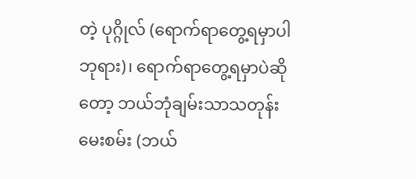တဲ့ ပုဂ္ဂိုလ် (ရောက်ရာတွေ့ရမှာပါ ဘုရား)၊ ရောက်ရာတွေ့ရမှာပဲဆိုတော့ ဘယ်ဘုံချမ်းသာသတုန်း မေးစမ်း (ဘယ်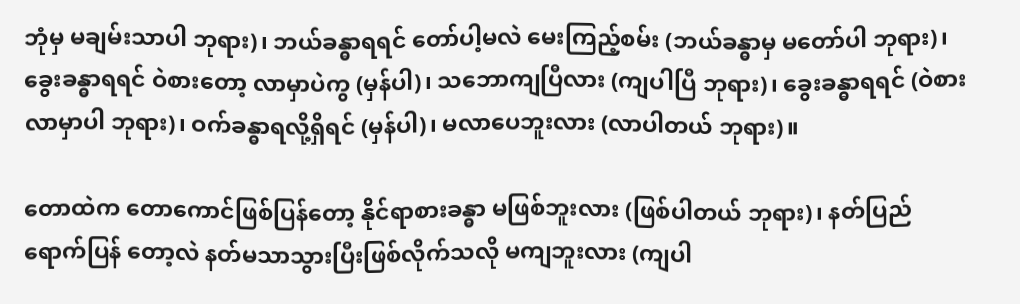ဘုံမှ မချမ်းသာပါ ဘုရား)၊ ဘယ်ခန္ဓာရရင် တော်ပါ့မလဲ မေးကြည့်စမ်း (ဘယ်ခန္ဓာမှ မတော်ပါ ဘုရား)၊ ခွေးခန္ဓာရရင် ဝဲစားတော့ လာမှာပဲကွ (မှန်ပါ)၊ သဘောကျပြီလား (ကျပါပြီ ဘုရား)၊ ခွေးခန္ဓာရရင် (ဝဲစားလာမှာပါ ဘုရား)၊ ဝက်ခန္ဓာရလို့ရှိရင် (မှန်ပါ)၊ မလာပေဘူးလား (လာပါတယ် ဘုရား)။

တောထဲက တောကောင်ဖြစ်ပြန်တော့ နိုင်ရာစားခန္ဓာ မဖြစ်ဘူးလား (ဖြစ်ပါတယ် ဘုရား)၊ နတ်ပြည်ရောက်ပြန် တော့လဲ နတ်မသာသွားပြီးဖြစ်လိုက်သလို မကျဘူးလား (ကျပါ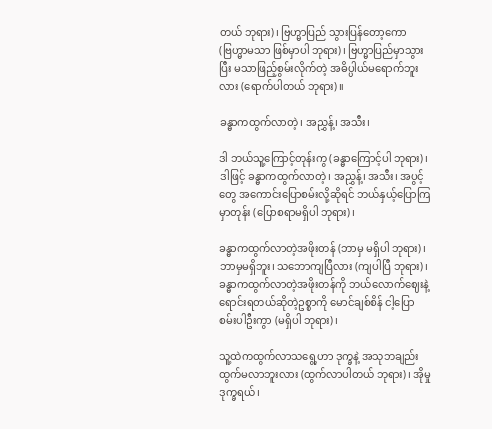တယ် ဘုရား)၊ ဗြဟ္မာပြည် သွားပြန်တော့ကော (ဗြဟ္မာမသာ ဖြစ်မှာပါ ဘုရား)၊ ဗြဟ္မာပြည်မှာသွားပြီး မသာဖြည့်စွမ်းလိုက်တဲ့ အဓိပ္ပါယ်မရောက်ဘူးလား (ရောက်ပါတယ် ဘုရား)။

ခန္ဓာကထွက်လာတဲ့၊ အညွှန့်၊ အသီး၊

ဒါ ဘယ်သူ့ကြောင့်တုန်းကွ (ခန္ဓာကြောင့်ပါ ဘုရား)၊ ဒါဖြင့် ခန္ဓာကထွက်လာတဲ့၊ အညွှန့်၊ အသီး၊ အပွင့်တွေ အကောင်းပြောစမ်းလို့ဆိုရင် ဘယ်နှယ့်ပြောကြမှာတုန်း (ပြောစရာမရှိပါ ဘုရား)၊

ခန္ဓာကထွက်လာတဲ့အဖိုးတန် (ဘာမှ မရှိပါ ဘုရား)၊ ဘာမှမရှိဘူး၊ သဘောကျပြီလား (ကျပါပြီ ဘုရား)၊ ခန္ဓာကထွက်လာတဲ့အဖိုးတန်ကို ဘယ်လောက်ဈေးနဲ့ ရောင်းရတယ်ဆိုတဲ့ဥစ္စာကို မောင်ချစ်စိန် ငါ့ပြောစမ်းပါဦးကွာ (မရှိပါ ဘုရား)၊

သူ့ထဲကထွက်လာသရွေ့ဟာ ဒုက္ခနဲ့ အသုဘချည်း ထွက်မလာဘူးလား (ထွက်လာပါတယ် ဘုရား)၊ အိုမှုဒုက္ခရယ်၊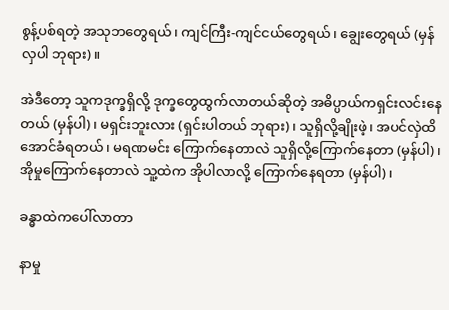စွန့်ပစ်ရတဲ့ အသုဘတွေရယ်၊ ကျင်ကြီး-ကျင်ငယ်တွေရယ်၊ ချွေးတွေရယ် (မှန်လှပါ ဘုရား)။

အဲဒီတော့ သူကဒုက္ခရှိလို့ ဒုက္ခတွေထွက်လာတယ်ဆိုတဲ့ အဓိပ္ပာယ်ကရှင်းလင်းနေတယ် (မှန်ပါ)၊ မရှင်းဘူးလား (ရှင်းပါတယ် ဘုရား)၊ သူရှိလို့ချိုးဖဲ့၊ အပင်လှဲထိအောင်ခံရတယ်၊ မရဏမင်း ကြောက်နေတာလဲ သူရှိလို့ကြောက်နေတာ (မှန်ပါ)၊ အိုမှုကြောက်နေတာလဲ သူ့ထဲက အိုပါလာလို့ ကြောက်နေရတာ (မှန်ပါ)၊

ခန္ဓာထဲကပေါ်လာတာ

နာမှု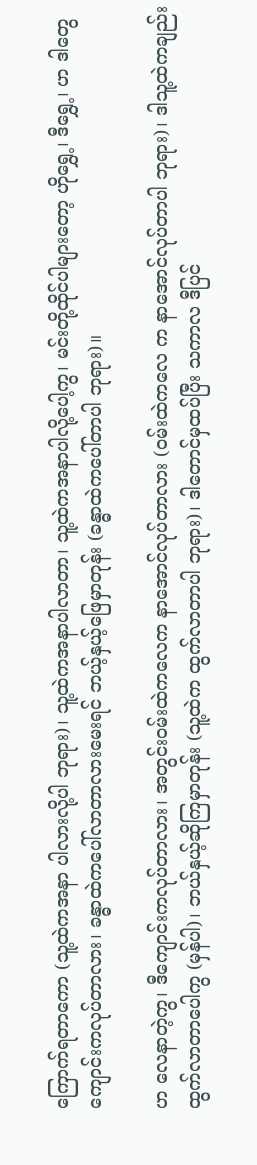ကြောက်ရတာကော (သူ့ထဲကအနာ ပါလားလို့ပါ ဘုရား)၊ သူ့ထဲကအနာပါလာတာ၊ သူ့ထဲကအနာပါလို့ပေါ့ကွ၊ မင်းတို့ထိုင်ပါများတော့ ဟိုရွှေ့၊ ဒီရွှေ့၊ ဟ ဒါတွေကျောင်းကလုပ်တာလား၊ ခန္ဓာထဲကပေါ်လာတာလားမေးရင် ဘယ့်နှယ့်ဖြေမှာတုန်း (ခန္ဓာထဲကပေါ်တာပါ ဘုရား)။

ဟ လေနာတဲ့ကွ၊ ဒီကျောင်းကလုပ်တာလား၊ အတွင်းဝမ်းထဲကလေက နာအောင်လုပ်တာလား (ဝမ်းထဲကလေ က နာအောင်လုပ်တာပါ ဘုရား)၊ ဒါသူ့ထဲကချည်းထွက်လာတာပေါကွ (မှန်ပါ)၊ ဘယ်နှယ့်ဆိုကြမှာတုန်း (သူ့ထဲက ထွက်လာတာပါ ဘုရား)၊ ဒါတောင်မှထပ်ပြီး သကာလ ဒီပြင်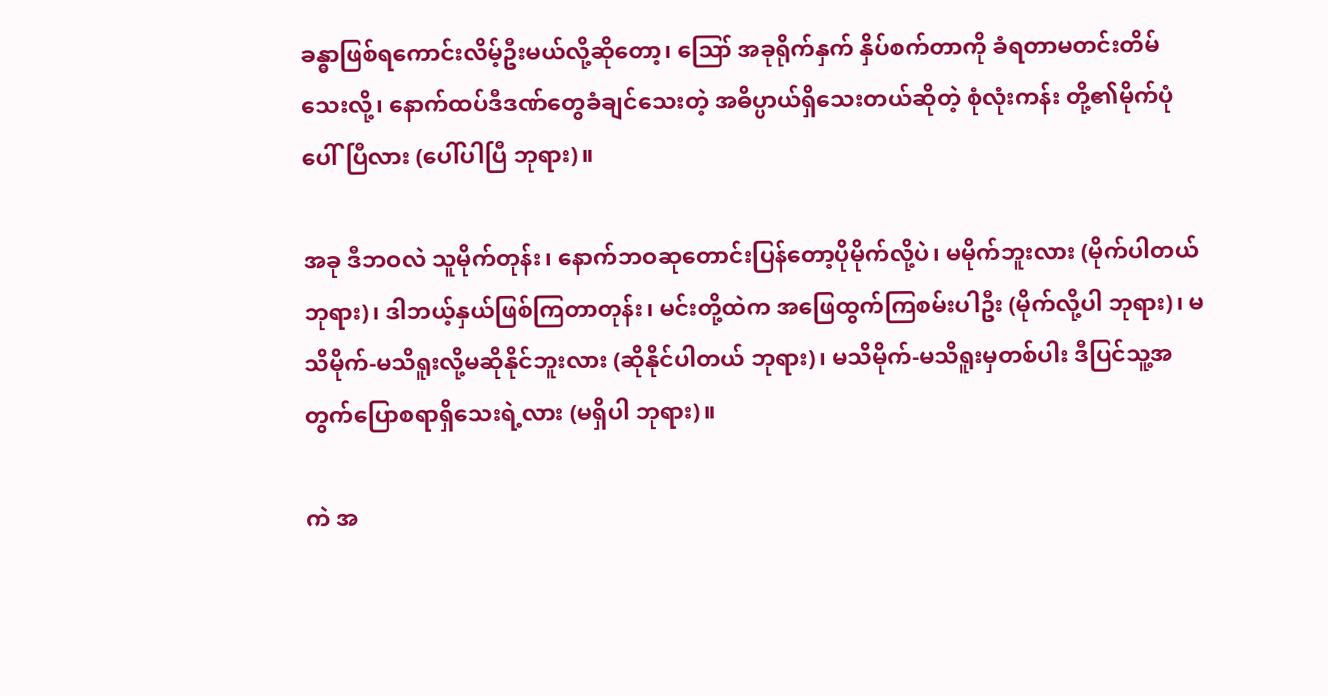ခန္ဓာဖြစ်ရကောင်းလိမ့်ဦးမယ်လို့ဆိုတော့၊ ဪ အခုရိုက်နှက် နှိပ်စက်တာကို ခံရတာမတင်းတိမ်သေးလို့၊ နောက်ထပ်ဒီဒဏ်တွေခံချင်သေးတဲ့ အဓိပ္ပာယ်ရှိသေးတယ်ဆိုတဲ့ စုံလုံးကန်း တို့၏မိုက်ပုံပေါ်ပြီလား (ပေါ်ပါပြီ ဘုရား)။

အခု ဒီဘဝလဲ သူမိုက်တုန်း၊ နောက်ဘဝဆုတောင်းပြန်တော့ပိုမိုက်လို့ပဲ၊ မမိုက်ဘူးလား (မိုက်ပါတယ် ဘုရား)၊ ဒါဘယ့်နှယ်ဖြစ်ကြတာတုန်း၊ မင်းတို့ထဲက အဖြေထွက်ကြစမ်းပါဦး (မိုက်လို့ပါ ဘုရား)၊ မသိမိုက်-မသိရူးလို့မဆိုနိုင်ဘူးလား (ဆိုနိုင်ပါတယ် ဘုရား)၊ မသိမိုက်-မသိရူးမှတစ်ပါး ဒီပြင်သူ့အတွက်ပြောစရာရှိသေးရဲ့လား (မရှိပါ ဘုရား)။

ကဲ အ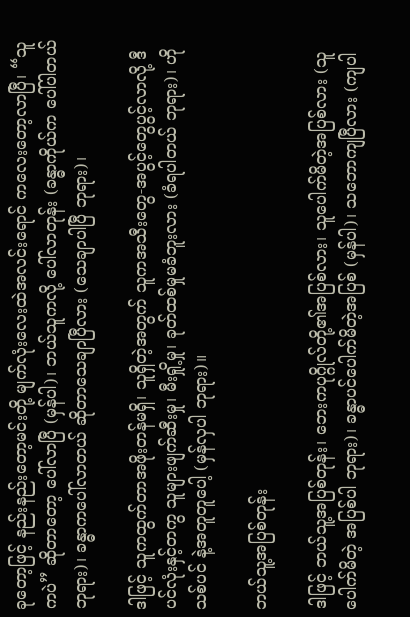ခုတော့ဖြင့် နည်းနည်းတော့မင်းတို့ မျက်လုံးလေးထဲအလင်းရောင် ကလေးတော့လာပြီ၊ “သူကပဲ” ဆိုတာတော့ ပေါ်လာပြီ (မှန်ပါ)၊ ဘယ်သူကလို့ ပေါ်လာတုန်း (ခန္ဓာကိုယ်က ပေါ်ပါတယ် ဘုရား)၊ ခန္ဓာကပေါ်လာတယ် ဆိုတာသေချာပြီလား (သေချာပါပြီ ဘုရား)၊

ဒါဖြင့် သူကထွက်တာအဖိုးတန်မရှိ၊ သူရှိတဲ့အတွက် သူကအသီးတွေ-အပွင့်တွေပွင့်လာလို့ ဒီပင်လုံးနှင့်တကွ သူများဖျက်ဆီးမှု၊ မီးရှို့မှု၊ ခုတ်ထစ်မှုမခံဘူးလား (ခံရပါတယ် ဘုရား)၊ ဟိုသစ်ပင် နဲ့အတူတူပေါ့ (မှန်လှပါ ဘုရား)။

ဘယ်သူ့အပြစ်တုန်း

ဒါဖြင့် ဘယ်သူ့အပြစ်တုန်း၊ ဘေးကပုဂ္ဂိုလ်တို့၏အပြစ်လား၊ သူပေါက်မိတဲ့အပြစ်လား (သူပေါက်မိတဲ့ အပြစ်ပါ ဘုရား)၊ ခန္ဓာပင်ပေါက်မိတဲ့အပြစ် (မှန်ပါ)၊ သဘောကျပြီလား (ကျပါ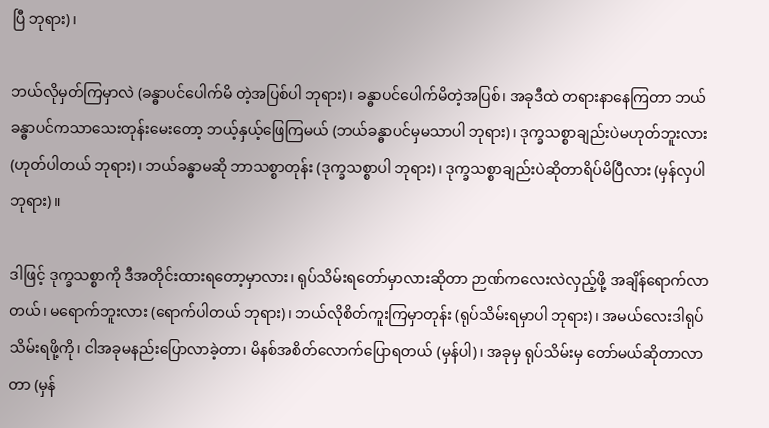ပြီ ဘုရား)၊

ဘယ်လိုမှတ်ကြမှာလဲ (ခန္ဓာပင်ပေါက်မိ တဲ့အပြစ်ပါ ဘုရား)၊ ခန္ဓာပင်ပေါက်မိတဲ့အပြစ်၊ အခုဒီထဲ တရားနာနေကြတာ ဘယ်ခန္ဓာပင်ကသာသေးတုန်းမေးတော့ ဘယ့်နှယ့်ဖြေကြမယ် (ဘယ်ခန္ဓာပင်မှမသာပါ ဘုရား)၊ ဒုက္ခသစ္စာချည်းပဲမဟုတ်ဘူးလား (ဟုတ်ပါတယ် ဘုရား)၊ ဘယ်ခန္ဓာမဆို ဘာသစ္စာတုန်း (ဒုက္ခသစ္စာပါ ဘုရား)၊ ဒုက္ခသစ္စာချည်းပဲဆိုတာရိပ်မိပြီလား (မှန်လှပါ ဘုရား)။

ဒါဖြင့် ဒုက္ခသစ္စာကို ဒီအတိုင်းထားရတော့မှာလား၊ ရုပ်သိမ်းရတော်မှာလားဆိုတာ ဉာဏ်ကလေးလဲလှည့်ဖို့ အချိန်ရောက်လာတယ်၊ မရောက်ဘူးလား (ရောက်ပါတယ် ဘုရား)၊ ဘယ်လိုစိတ်ကူးကြမှာတုန်း (ရုပ်သိမ်းရမှာပါ ဘုရား)၊ အမယ်လေးဒါရုပ်သိမ်းရဖို့ကို၊ ငါအခုမနည်းပြောလာခဲ့တာ၊ မိနစ်အစိတ်လောက်ပြောရတယ် (မှန်ပါ)၊ အခုမှ ရုပ်သိမ်းမှ တော်မယ်ဆိုတာလာတာ (မှန်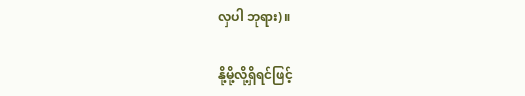လှပါ ဘုရား)။

နို့မို့လို့ရှိရင်ဖြင့်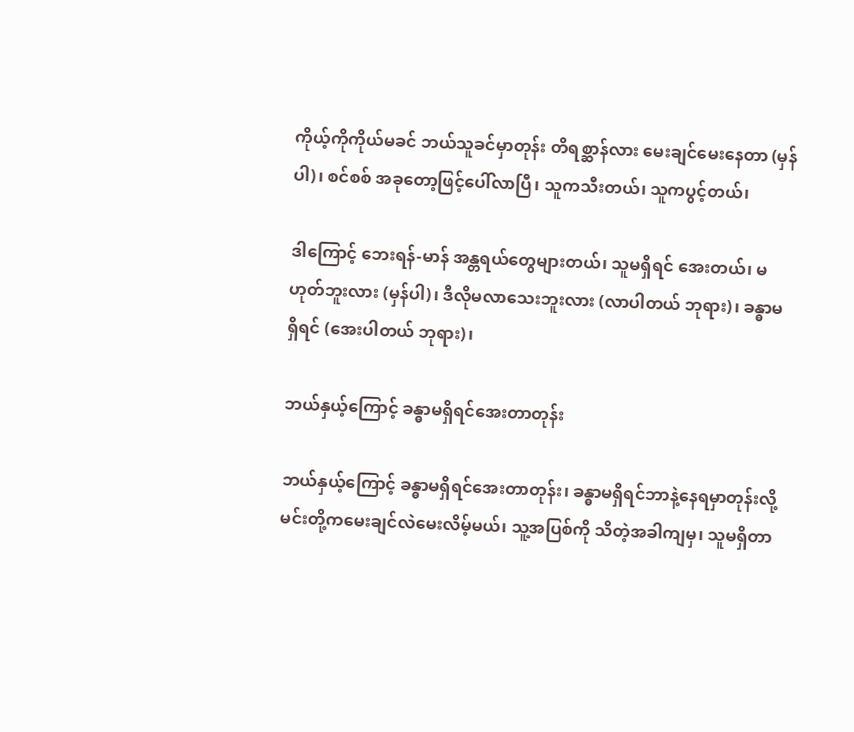ကိုယ့်ကိုကိုယ်မခင် ဘယ်သူခင်မှာတုန်း တိရစ္ဆာန်လား မေးချင်မေးနေတာ (မှန်ပါ)၊ စင်စစ် အခုတော့ဖြင့်ပေါ်လာပြီ၊ သူကသီးတယ်၊ သူကပွင့်တယ်၊

ဒါကြောင့် ဘေးရန်-မာန် အန္တရယ်တွေများတယ်၊ သူမရှိရင် အေးတယ်၊ မဟုတ်ဘူးလား (မှန်ပါ)၊ ဒီလိုမလာသေးဘူးလား (လာပါတယ် ဘုရား)၊ ခန္ဓာမရှိရင် (အေးပါတယ် ဘုရား)၊

ဘယ်နှယ့်ကြောင့် ခန္ဓာမရှိရင်အေးတာတုန်း

ဘယ်နှယ့်ကြောင့် ခန္ဓာမရှိရင်အေးတာတုန်း၊ ခန္ဓာမရှိရင်ဘာနဲ့နေရမှာတုန်းလို့ မင်းတို့ကမေးချင်လဲမေးလိမ့်မယ်၊ သူ့အပြစ်ကို သိတဲ့အခါကျမှ၊ သူမရှိတာ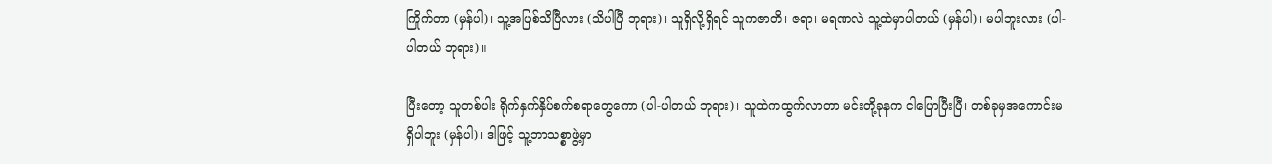ကြိုက်တာ (မှန်ပါ)၊ သူ့အပြစ်သိပြီလား (သိပါပြီ ဘုရား)၊ သူရှိလို့ရှိရင် သူကဇာတိ၊ ဇရာ၊ မရဏလဲ သူ့ထဲမှာပါတယ် (မှန်ပါ)၊ မပါဘူးလား (ပါ-ပါတယ် ဘုရား)။

ပြီးတော့ သူတစ်ပါး ရိုက်နှက်နှိပ်စက်စရာတွေကော (ပါ-ပါတယ် ဘုရား)၊ သူထဲကထွက်လာတာ မင်းတို့ခုနက ငါပြောပြီးပြီ၊ တစ်ခုမှအကောင်းမရှိပါဘူး (မှန်ပါ)၊ ဒါဖြင့် သူ့ဘာသစ္စာဖွဲ့မှာ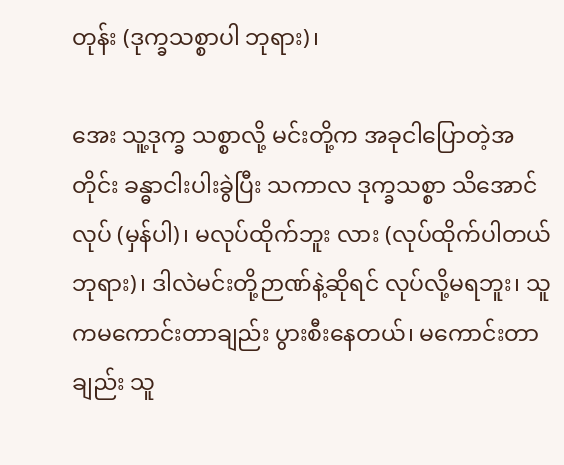တုန်း (ဒုက္ခသစ္စာပါ ဘုရား)၊

အေး သူ့ဒုက္ခ သစ္စာလို့ မင်းတို့က အခုငါပြောတဲ့အတိုင်း ခန္ဓာငါးပါးခွဲပြီး သကာလ ဒုက္ခသစ္စာ သိအောင်လုပ် (မှန်ပါ)၊ မလုပ်ထိုက်ဘူး လား (လုပ်ထိုက်ပါတယ် ဘုရား)၊ ဒါလဲမင်းတို့ဉာဏ်နဲ့ဆိုရင် လုပ်လို့မရဘူး၊ သူကမကောင်းတာချည်း ပွားစီးနေတယ်၊ မကောင်းတာချည်း သူ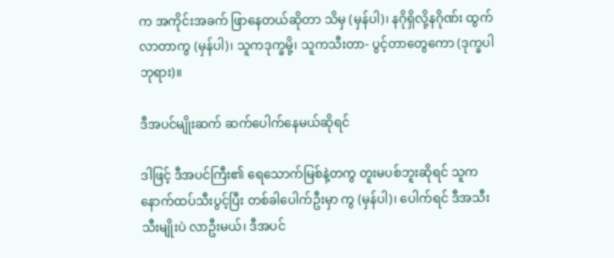က အကိုင်းအခက် ဖြာနေတယ်ဆိုတာ သိမှ (မှန်ပါ)၊ နဂိုရှိလို့နဂိုဏ်း ထွက်လာတာကွ (မှန်ပါ)၊ သူကဒုက္ခမို့၊ သူကသီးတာ- ပွင့်တာတွေကော (ဒုက္ခပါ ဘုရား)။

ဒီအပင်မျိုးဆက် ဆက်ပေါက်နေမယ်ဆိုရင်

ဒါဖြင့် ဒီအပင်ကြီး၏ ရေသောက်မြစ်နဲ့တကွ တူးမပစ်ဘူးဆိုရင် သူကနောက်ထပ်သီးပွင့်ပြီး တစ်ခါပေါက်ဦးမှာ ကွ (မှန်ပါ)၊ ပေါက်ရင် ဒီအသီးသီးမျိုးပဲ လာဦးမယ်၊ ဒီအပင်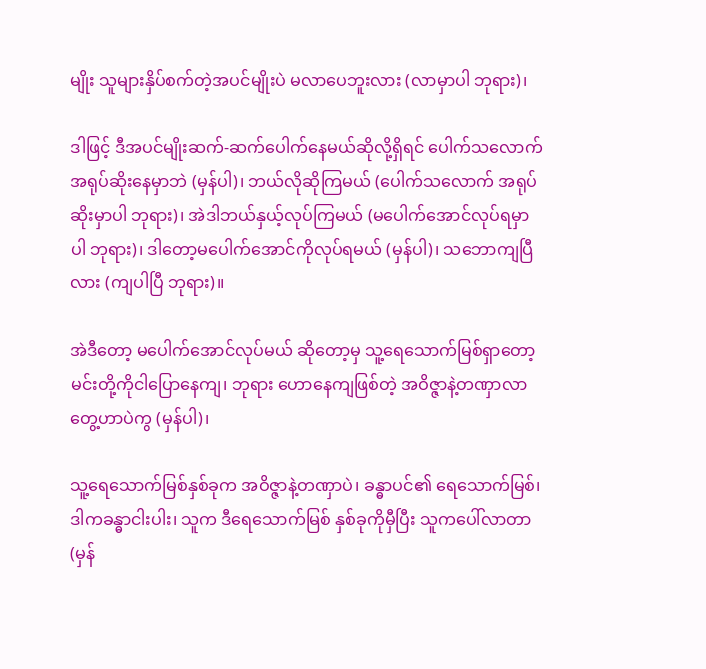မျိုး သူများနှိပ်စက်တဲ့အပင်မျိုးပဲ မလာပေဘူးလား (လာမှာပါ ဘုရား)၊

ဒါဖြင့် ဒီအပင်မျိုးဆက်-ဆက်ပေါက်နေမယ်ဆိုလို့ရှိရင် ပေါက်သလောက် အရုပ်ဆိုးနေမှာဘဲ (မှန်ပါ)၊ ဘယ်လိုဆိုကြမယ် (ပေါက်သလောက် အရုပ်ဆိုးမှာပါ ဘုရား)၊ အဲဒါဘယ်နှယ့်လုပ်ကြမယ် (မပေါက်အောင်လုပ်ရမှာပါ ဘုရား)၊ ဒါတော့မပေါက်အောင်ကိုလုပ်ရမယ် (မှန်ပါ)၊ သဘောကျပြီလား (ကျပါပြီ ဘုရား)။

အဲဒီတော့ မပေါက်အောင်လုပ်မယ် ဆိုတော့မှ သူ့ရေသောက်မြစ်ရှာတော့ မင်းတို့ကိုငါပြောနေကျ၊ ဘုရား ဟောနေကျဖြစ်တဲ့ အဝိဇ္ဇာနဲ့တဏှာလာတွေ့ဟာပဲကွ (မှန်ပါ)၊

သူ့ရေသောက်မြစ်နှစ်ခုက အဝိဇ္ဇာနဲ့တဏှာပဲ၊ ခန္ဓာပင်၏ ရေသောက်မြစ်၊ ဒါကခန္ဓာငါးပါး၊ သူက ဒီရေသောက်မြစ် နှစ်ခုကိုမှီပြီး သူကပေါ်လာတာ (မှန်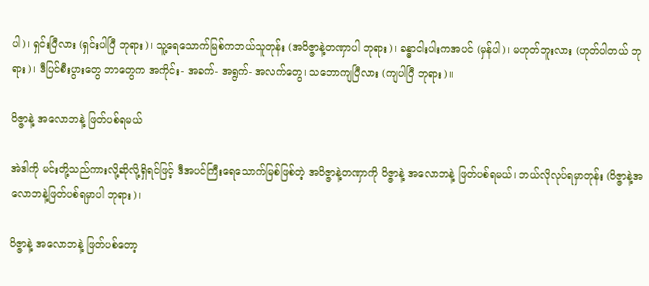ပါ)၊ ရှင်းပြီလား (ရှင်းပါပြီ ဘုရား)၊ သူ့ရေသောက်မြစ်ကဘယ်သူတုန်း (အဝိဇ္ဇာနဲ့တဏှာပါ ဘုရား)၊ ခန္ဓာငါးပါးကအပင် (မှန်ပါ)၊ မဟုတ်ဘူးလား (ဟုတ်ပါတယ် ဘုရား)၊ ဒီပြင်စီးပွားတွေ ဘာတွေက အကိုင်း- အခက်- အရွက်- အလက်တွေ၊ သဘောကျပြီလား (ကျပါပြီ ဘုရား)။

ဝိဇ္ဇာနဲ့ အလောဘနဲ့ ဖြတ်ပစ်ရမယ်

အဲဒါကို မင်းတို့သည်ကားလို့ဆိုလို့ရှိရင်ဖြင့် ဒီအပင်ကြီးရေသောက်မြစ်ဖြစ်တဲ့ အဝိဇ္ဇာနဲ့တဏှာကို ဝိဇ္ဇာနဲ့ အလောဘနဲ့ ဖြတ်ပစ်ရမယ်၊ ဘယ်လိုလုပ်ရမှာတုန်း (ဝိဇ္ဇာနဲ့အလောဘနဲ့ဖြတ်ပစ်ရမှာပါ ဘုရား)၊

ဝိဇ္ဇာနဲ့ အလောဘနဲ့ ဖြတ်ပစ်တော့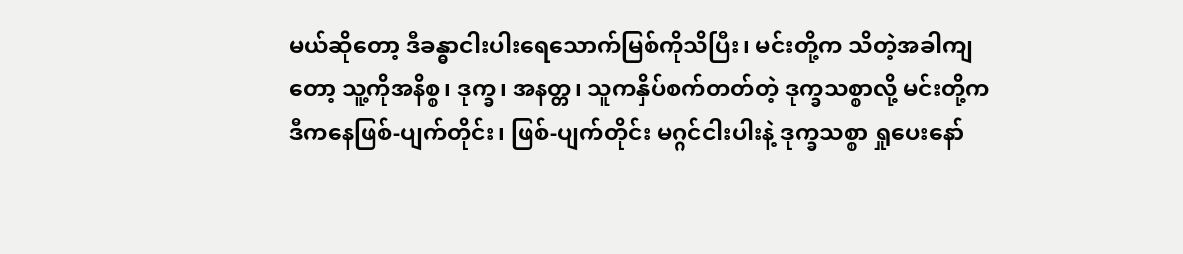မယ်ဆိုတော့ ဒီခန္ဓာငါးပါးရေသောက်မြစ်ကိုသိပြီး၊ မင်းတို့က သိတဲ့အခါကျတော့ သူ့ကိုအနိစ္စ၊ ဒုက္ခ၊ အနတ္တ၊ သူကနှိပ်စက်တတ်တဲ့ ဒုက္ခသစ္စာလို့ မင်းတို့က ဒီကနေဖြစ်-ပျက်တိုင်း၊ ဖြစ်-ပျက်တိုင်း မဂ္ဂင်ငါးပါးနဲ့ ဒုက္ခသစ္စာ ရှုပေးနော်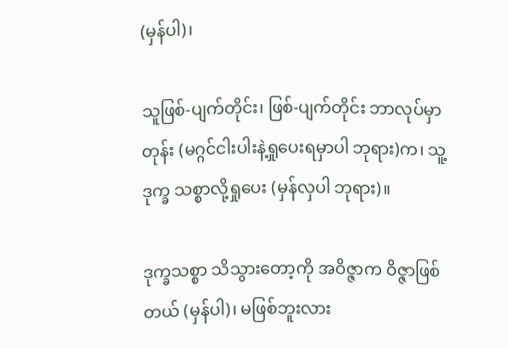(မှန်ပါ)၊

သူဖြစ်-ပျက်တိုင်း၊ ဖြစ်-ပျက်တိုင်း ဘာလုပ်မှာတုန်း (မဂ္ဂင်ငါးပါးနဲ့ရှုပေးရမှာပါ ဘုရား)က၊ သူ့ဒုက္ခ သစ္စာလို့ရှုပေး (မှန်လှပါ ဘုရား)။

ဒုက္ခသစ္စာ သိသွားတော့ကို အဝိဇ္ဇာက ဝိဇ္ဇာဖြစ်တယ် (မှန်ပါ)၊ မဖြစ်ဘူးလား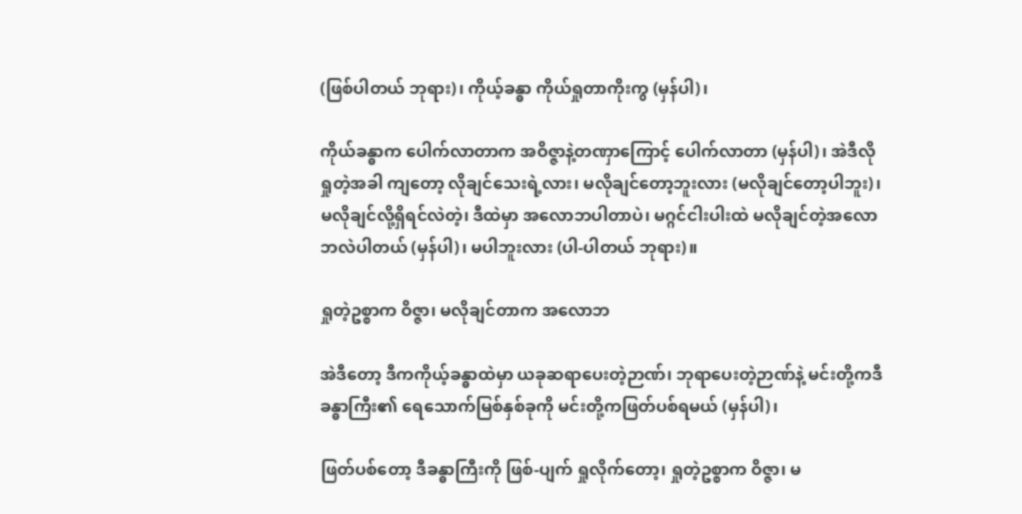(ဖြစ်ပါတယ် ဘုရား)၊ ကိုယ့်ခန္ဓာ ကိုယ်ရှုတာကိုးကွ (မှန်ပါ)၊

ကိုယ်ခန္ဓာက ပေါက်လာတာက အဝိဇ္ဇာနဲ့တဏှာကြောင့် ပေါက်လာတာ (မှန်ပါ)၊ အဲဒီလို ရှုတဲ့အခါ ကျတော့ လိုချင်သေးရဲ့လား၊ မလိုချင်တော့ဘူးလား (မလိုချင်တော့ပါဘူး)၊ မလိုချင်လို့ရှိရင်လဲတဲ့၊ ဒီထဲမှာ အလောဘပါတာပဲ၊ မဂ္ဂင်ငါးပါးထဲ မလိုချင်တဲ့အလောဘလဲပါတယ် (မှန်ပါ)၊ မပါဘူးလား (ပါ-ပါတယ် ဘုရား)။

ရှုတဲ့ဥစ္စာက ဝိဇ္ဇာ၊ မလိုချင်တာက အလောဘ

အဲဒီတော့ ဒီကကိုယ့်ခန္ဓာထဲမှာ ယခုဆရာပေးတဲ့ဉာဏ်၊ ဘုရာပေးတဲ့ဉာဏ်နဲ့ မင်းတို့ကဒီခန္ဓာကြီး၏ ရေသောက်မြစ်နှစ်ခုကို မင်းတို့ကဖြတ်ပစ်ရမယ် (မှန်ပါ)၊

ဖြတ်ပစ်တော့ ဒီခန္ဓာကြီးကို ဖြစ်-ပျက် ရှုလိုက်တော့၊ ရှုတဲ့ဥစ္စာက ဝိဇ္ဇာ၊ မ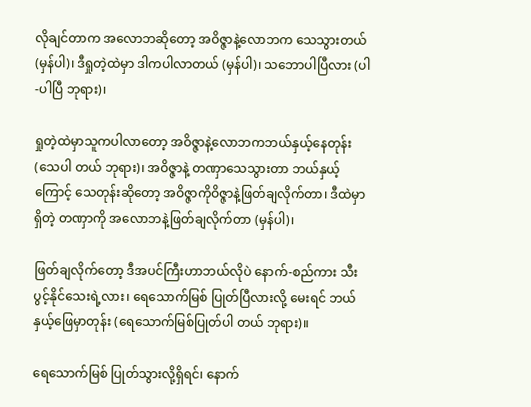လိုချင်တာက အလောဘဆိုတော့ အဝိဇ္ဇာနဲ့လောဘက သေသွားတယ် (မှန်ပါ)၊ ဒီရှုတဲ့ထဲမှာ ဒါကပါလာတယ် (မှန်ပါ)၊ သဘောပါပြီလား (ပါ-ပါပြီ ဘုရား)၊

ရှုတဲ့ထဲမှာသူကပါလာတော့ အဝိဇ္ဇာနဲ့လောဘကဘယ်နှယ့်နေတုန်း (သေပါ တယ် ဘုရား)၊ အဝိဇ္ဇာနဲ့ တဏှာသေသွားတာ ဘယ်နှယ့်ကြောင့် သေတုန်းဆိုတော့ အဝိဇ္ဇာကိုဝိဇ္ဇာနဲ့ဖြတ်ချလိုက်တာ၊ ဒီထဲမှာရှိတဲ့ တဏှာကို အလောဘနဲ့ဖြတ်ချလိုက်တာ (မှန်ပါ)၊

ဖြတ်ချလိုက်တော့ ဒီအပင်ကြီးဟာဘယ်လိုပဲ နောက်-စည်ကား သီးပွင့်နိုင်သေးရဲ့လား၊ ရေသောက်မြစ် ပြုတ်ပြီလားလို့ မေးရင် ဘယ်နှယ့်ဖြေမှာတုန်း (ရေသောက်မြစ်ပြုတ်ပါ တယ် ဘုရား)။

ရေသောက်မြစ် ပြုတ်သွားလို့ရှိရင်၊ နောက်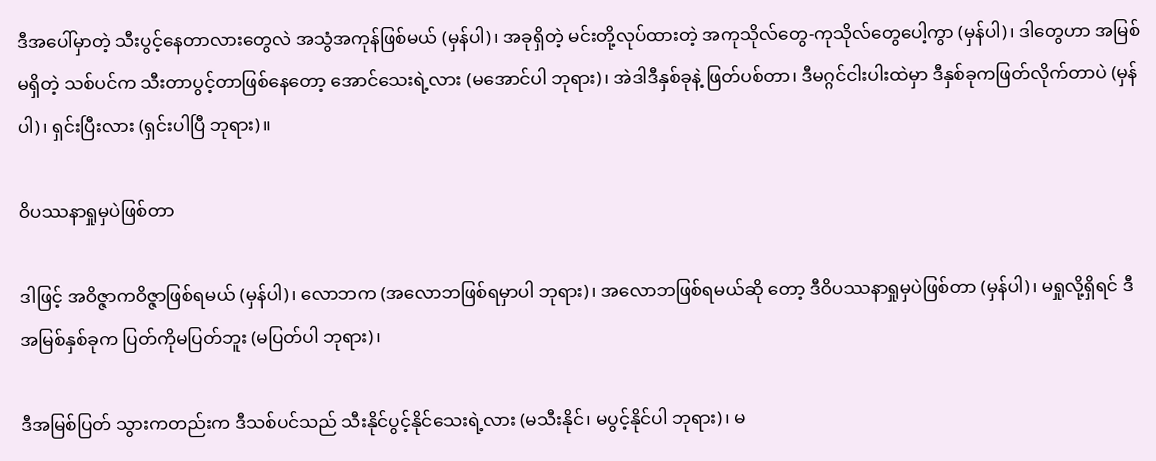ဒီအပေါ်မှာတဲ့ သီးပွင့်နေတာလားတွေလဲ အသွံအကုန်ဖြစ်မယ် (မှန်ပါ)၊ အခုရှိတဲ့ မင်းတို့လုပ်ထားတဲ့ အကုသိုလ်တွေ-ကုသိုလ်တွေပေါ့ကွာ (မှန်ပါ)၊ ဒါတွေဟာ အမြစ်မရှိတဲ့ သစ်ပင်က သီးတာပွင့်တာဖြစ်နေတော့ အောင်သေးရဲ့လား (မအောင်ပါ ဘုရား)၊ အဲဒါဒီနှစ်ခုနဲ့ ဖြတ်ပစ်တာ၊ ဒီမဂ္ဂင်ငါးပါးထဲမှာ ဒီနှစ်ခုကဖြတ်လိုက်တာပဲ (မှန်ပါ)၊ ရှင်းပြီးလား (ရှင်းပါပြီ ဘုရား)။

ဝိပဿနာရှုမှပဲဖြစ်တာ

ဒါဖြင့် အဝိဇ္ဇာကဝိဇ္ဇာဖြစ်ရမယ် (မှန်ပါ)၊ လောဘက (အလောဘဖြစ်ရမှာပါ ဘုရား)၊ အလောဘဖြစ်ရမယ်ဆို တော့ ဒီဝိပဿနာရှုမှပဲဖြစ်တာ (မှန်ပါ)၊ မရှုလို့ရှိရင် ဒီအမြစ်နှစ်ခုက ပြတ်ကိုမပြတ်ဘူး (မပြတ်ပါ ဘုရား)၊

ဒီအမြစ်ပြတ် သွားကတည်းက ဒီသစ်ပင်သည် သီးနိုင်ပွင့်နိုင်သေးရဲ့လား (မသီးနိုင်၊ မပွင့်နိုင်ပါ ဘုရား)၊ မ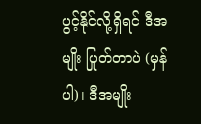ပွင့်နိုင်လို့ရှိရင် ဒီအမျိုး ပြုတ်တာပဲ (မှန်ပါ)၊ ဒီအမျိုး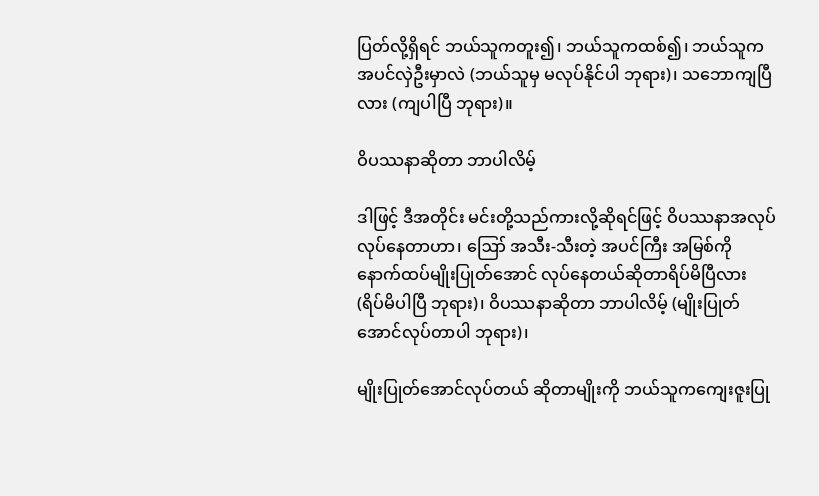ပြတ်လို့ရှိရင် ဘယ်သူကတူး၍၊ ဘယ်သူကထစ်၍၊ ဘယ်သူကအပင်လှဲဦးမှာလဲ (ဘယ်သူမှ မလုပ်နိုင်ပါ ဘုရား)၊ သဘောကျပြီလား (ကျပါပြီ ဘုရား)။

ဝိပဿနာဆိုတာ ဘာပါလိမ့်

ဒါဖြင့် ဒီအတိုင်း မင်းတို့သည်ကားလို့ဆိုရင်ဖြင့် ဝိပဿနာအလုပ် လုပ်နေတာဟာ၊ ဪ အသီး-သီးတဲ့ အပင်ကြီး အမြစ်ကို နောက်ထပ်မျိုးပြုတ်အောင် လုပ်နေတယ်ဆိုတာရိပ်မိပြီလား (ရိပ်မိပါပြီ ဘုရား)၊ ဝိပဿနာဆိုတာ ဘာပါလိမ့် (မျိုးပြုတ်အောင်လုပ်တာပါ ဘုရား)၊

မျိုးပြုတ်အောင်လုပ်တယ် ဆိုတာမျိုးကို ဘယ်သူကကျေးဇူးပြု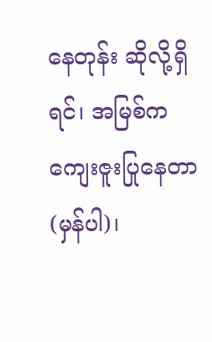နေတုန်း ဆိုလို့ရှိရင်၊ အမြစ်က ကျေးဇူးပြုနေတာ (မှန်ပါ)၊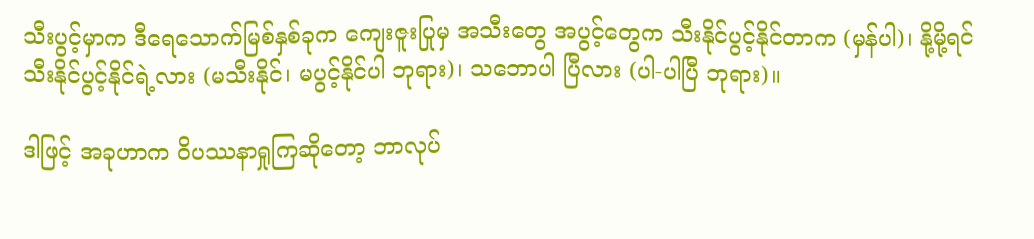သီးပွင့်မှာက ဒီရေသောက်မြစ်နှစ်ခုက ကျေးဇူးပြုမှ အသီးတွေ အပွင့်တွေက သီးနိုင်ပွင့်နိုင်တာက (မှန်ပါ)၊ နို့မို့ရင် သီးနိုင်ပွင့်နိုင်ရဲ့လား (မသီးနိုင်၊ မပွင့်နိုင်ပါ ဘုရား)၊ သဘောပါ ပြီလား (ပါ-ပါပြီ ဘုရား)။

ဒါဖြင့် အခုဟာက ဝိပဿနာရှုကြဆိုတော့ ဘာလုပ်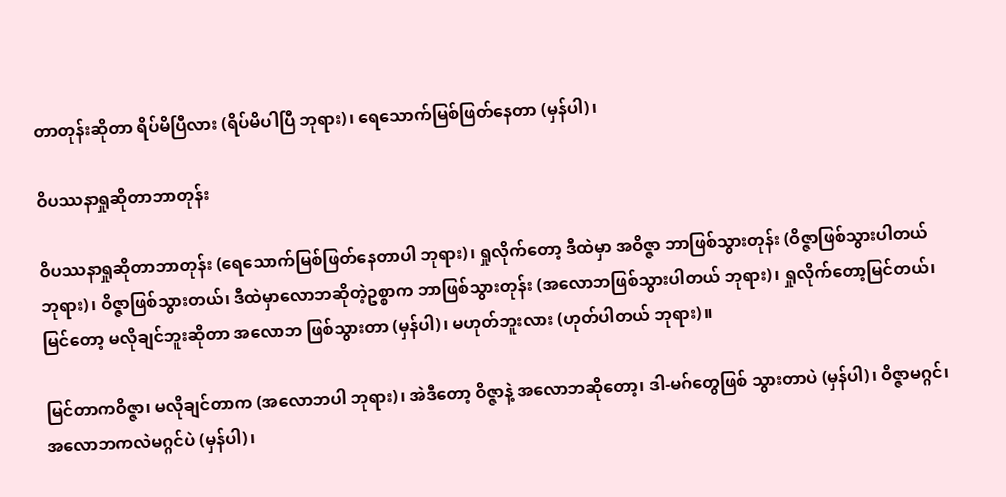တာတုန်းဆိုတာ ရိပ်မိပြီလား (ရိပ်မိပါပြီ ဘုရား)၊ ရေသောက်မြစ်ဖြတ်နေတာ (မှန်ပါ)၊

ဝိပဿနာရှုဆိုတာဘာတုန်း

ဝိပဿနာရှုဆိုတာဘာတုန်း (ရေသောက်မြစ်ဖြတ်နေတာပါ ဘုရား)၊ ရှုလိုက်တော့ ဒီထဲမှာ အဝိဇ္ဇာ ဘာဖြစ်သွားတုန်း (ဝိဇ္ဇာဖြစ်သွားပါတယ် ဘုရား)၊ ဝိဇ္ဇာဖြစ်သွားတယ်၊ ဒီထဲမှာလောဘဆိုတဲ့ဥစ္စာက ဘာဖြစ်သွားတုန်း (အလောဘဖြစ်သွားပါတယ် ဘုရား)၊ ရှုလိုက်တော့မြင်တယ်၊ မြင်တော့ မလိုချင်ဘူးဆိုတာ အလောဘ ဖြစ်သွားတာ (မှန်ပါ)၊ မဟုတ်ဘူးလား (ဟုတ်ပါတယ် ဘုရား)။

မြင်တာကဝိဇ္ဇာ၊ မလိုချင်တာက (အလောဘပါ ဘုရား)၊ အဲဒီတော့ ဝိဇ္ဇာနဲ့ အလောဘဆိုတော့၊ ဒါ-မဂ်တွေဖြစ် သွားတာပဲ (မှန်ပါ)၊ ဝိဇ္ဇာမဂ္ဂင်၊ အလောဘကလဲမဂ္ဂင်ပဲ (မှန်ပါ)၊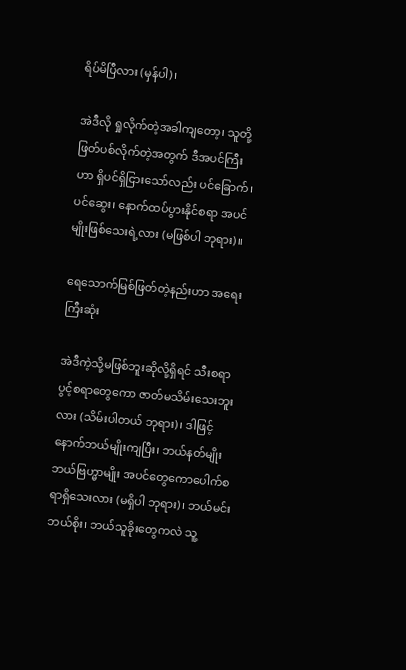ရိပ်မိပြီလား (မှန်ပါ)၊

အဲဒီလို ရှုလိုက်တဲ့အခါကျတော့၊ သူတို့ဖြတ်ပစ်လိုက်တဲ့အတွက် ဒီအပင်ကြီးဟာ ရှိပင်ရှိငြားသော်လည်း ပင်ခြောက်၊ ပင်ဆွေး၊ နောက်ထပ်ပွားနိုင်စရာ အပင်မျိုးဖြစ်သေးရဲ့လား (မဖြစ်ပါ ဘုရား)။

ရေသောက်မြစ်ဖြတ်တဲ့နည်းဟာ အရေးကြီးဆုံး

အဲဒီကဲ့သို့မဖြစ်ဘူးဆိုလို့ရှိရင် သီးစရာပွင့်စရာတွေကော ဇာတ်မသိမ်းသေးဘူးလား (သိမ်းပါတယ် ဘုရား)၊ ဒါဖြင့် နောက်ဘယ်မျိုးကျပြီး၊ ဘယ်နတ်မျိုးဘယ်ဗြဟ္မာမျိုး အပင်တွေကောပေါက်စရာရှိသေးလား (မရှိပါ ဘုရား)၊ ဘယ်မင်းဘယ်စိုး၊ ဘယ်သူခိုးတွေကလဲ သူ့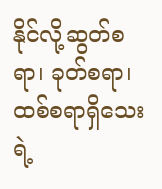နိုင်လို့ဆွတ်စရာ၊ ခုတ်စရာ၊ ထစ်စရာရှိသေးရဲ့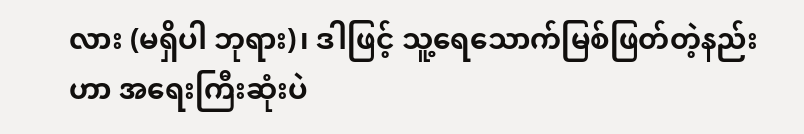လား (မရှိပါ ဘုရား)၊ ဒါဖြင့် သူ့ရေသောက်မြစ်ဖြတ်တဲ့နည်းဟာ အရေးကြီးဆုံးပဲ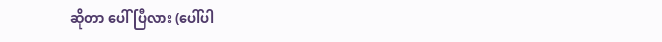ဆိုတာ ပေါ်ပြီလား (ပေါ်ပါ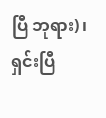ပြီ ဘုရား)၊ ရှင်းပြီ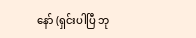နော် (ရှင်းပါပြီ ဘု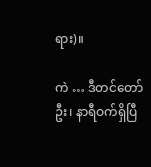ရား)။

ကဲ … ဒီတင်တော်ဦး၊ နာရီဝက်ရှိပြီ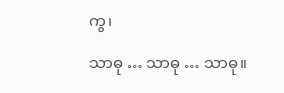ကွ၊

သာဓု … သာဓု … သာဓု။